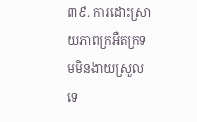៣៩. ការដោះស្រាយភាពក្រអឺតក្រទមមិនងាយស្រួលទេ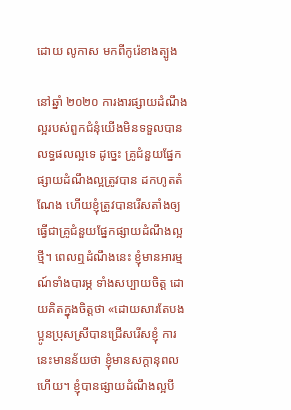ដោយ លូកាស មកពីកូរ៉េខាងត្បូង

នៅឆ្នាំ ២០២០ ការងារផ្សាយដំណឹងល្អរបស់ពួកជំនុំយើងមិនទទួលបានលទ្ធផលល្អទេ ដូច្នេះ គ្រូជំនួយផ្នែកផ្សាយដំណឹងល្អត្រូវបាន ដកហូតតំណែង ហើយខ្ញុំត្រូវបានរើសតាំងឲ្យធ្វើជាគ្រូជំនួយផ្នែកផ្សាយដំណឹងល្អថ្មី។ ពេលឮដំណឹងនេះ ខ្ញុំមានអារម្មណ៍ទាំងបារម្ភ ទាំងសប្បាយចិត្ត ដោយគិតក្នុងចិត្តថា «ដោយសារតែបងប្អូនប្រុសស្រីបានជ្រើសរើសខ្ញុំ ការនេះមានន័យថា ខ្ញុំមានសក្ដានុពលហើយ។ ខ្ញុំបានផ្សាយដំណឹងល្អបី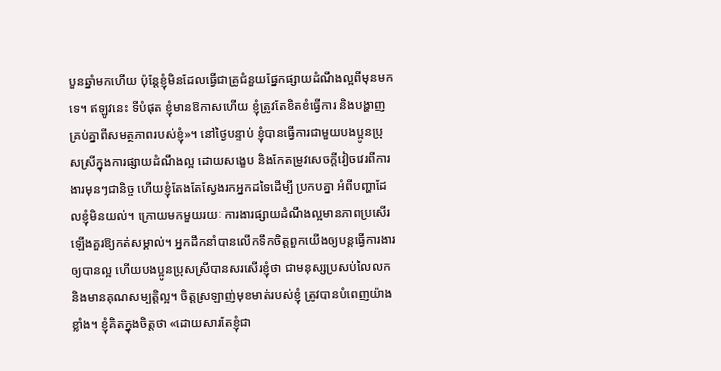បួនឆ្នាំមកហើយ ប៉ុន្តែខ្ញុំមិនដែលធ្វើជាគ្រូជំនួយផ្នែកផ្សាយដំណឹងល្អពីមុនមកទេ។ ឥឡូវនេះ ទីបំផុត ខ្ញុំមានឱកាសហើយ ខ្ញុំត្រូវតែខិតខំធ្វើការ និងបង្ហាញគ្រប់គ្នាពីសមត្ថភាពរបស់ខ្ញុំ»។ នៅថ្ងៃបន្ទាប់ ខ្ញុំបានធ្វើការជាមួយបងប្អូនប្រុសស្រីក្នុងការផ្សាយដំណឹងល្អ ដោយសង្ខេប និងកែតម្រូវសេចក្ដីវៀចវេរពីការងារមុនៗជានិច្ច ហើយខ្ញុំតែងតែស្វែងរកអ្នកដទៃដើម្បី ប្រកបគ្នា អំពីបញ្ហាដែលខ្ញុំមិនយល់។ ក្រោយមកមួយរយៈ ការងារផ្សាយដំណឹងល្អមានភាពប្រសើរឡើងគួរឱ្យកត់សម្គាល់។ អ្នកដឹកនាំបានលើកទឹកចិត្តពួកយើងឲ្យបន្តធ្វើការងារឲ្យបានល្អ ហើយបងប្អូនប្រុសស្រីបានសរសើរខ្ញុំថា ជាមនុស្សប្រសប់លៃលក និងមានគុណសម្បត្តិល្អ។ ចិត្តស្រឡាញ់មុខមាត់របស់ខ្ញុំ ត្រូវបានបំពេញយ៉ាងខ្លាំង។ ខ្ញុំគិតក្នុងចិត្តថា «ដោយសារតែខ្ញុំជា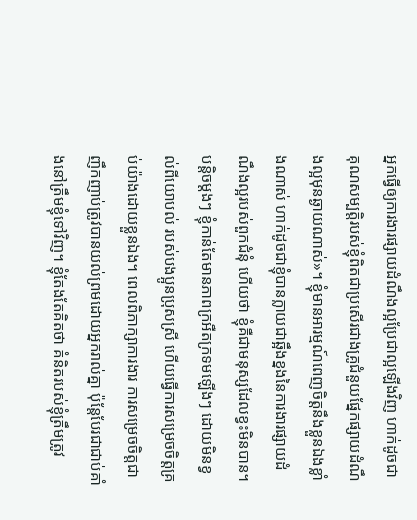អ្នកធ្វើឲ្យការងារផ្សាយដំណឹងល្អប្រែជាល្អឡើងវិញ ហាក់ដូចជាគុណសម្បត្តិរបស់ខ្ញុំពិតជាប្រសើរជាងគ្រូជំនួយផ្នែកផ្សាយដំណឹងល្អមុនឆ្ងាយណាស់»។ ខ្ញុំមានអារម្មណ៍ពេញចិត្តនឹងខ្លួនឯងខ្លាំងណាស់ ហាក់ដូចជាខ្ញុំបានក្លាយជាឆ្អឹងខ្នងនៃការងារផ្សាយដំណឹងល្អរបស់ពួកជំនុំ ហើយថា ខ្ញុំគឺជាមនុស្សដែលខ្វះមិនបាន។ បន្តិចម្ដងៗ ខ្ញុំកាន់តែមានភាពក្រអឺតក្រទមឡើងៗ ដោយមិនខ្វល់ពីយោបល់ របស់បងប្អូនប្រុសស្រី ហើយធ្វើការសម្រេចចិត្តគ្រប់យ៉ាងដោយខ្លួនឯង។ ពេលពិភាក្សាការងារ ការសម្រេចចិត្តជាញឹកញាប់ត្រូវបានយល់ព្រមដោយអ្នករាល់គ្នា ប៉ុន្តែបែរជាជាប់គាំងនៅត្រឹមខ្ញុំទៅវិញ។ ខ្ញុំតែងតែគិតថា គំនិតរបស់ខ្ញុំត្រឹមត្រូវ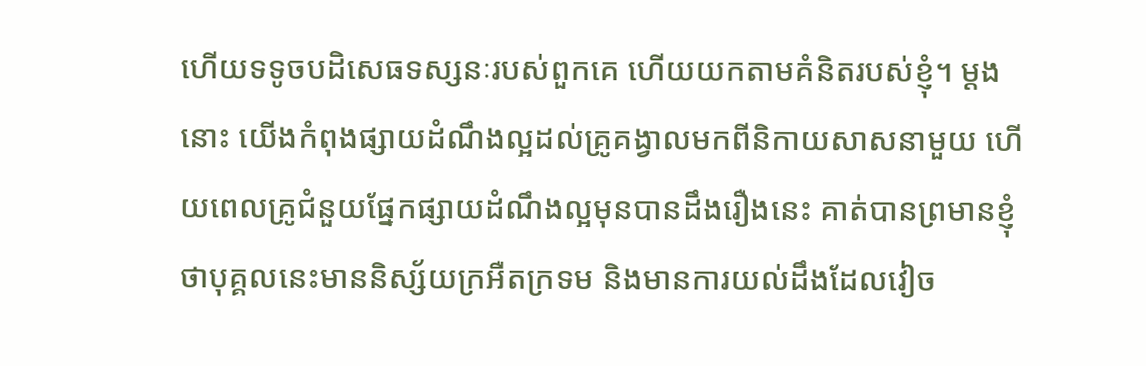ហើយទទូចបដិសេធទស្សនៈរបស់ពួកគេ ហើយយកតាមគំនិតរបស់ខ្ញុំ។ ម្ដងនោះ យើងកំពុងផ្សាយដំណឹងល្អដល់គ្រូគង្វាលមកពីនិកាយសាសនាមួយ ហើយពេលគ្រូជំនួយផ្នែកផ្សាយដំណឹងល្អមុនបានដឹងរឿងនេះ គាត់បានព្រមានខ្ញុំ ថាបុគ្គលនេះមាននិស្ស័យក្រអឺតក្រទម និងមានការយល់ដឹងដែលវៀច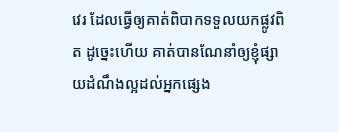វេរ ដែលធ្វើឲ្យគាត់ពិបាកទទួលយកផ្លូវពិត ដូច្នេះហើយ គាត់បានណែនាំឲ្យខ្ញុំផ្សាយដំណឹងល្អដល់អ្នកផ្សេង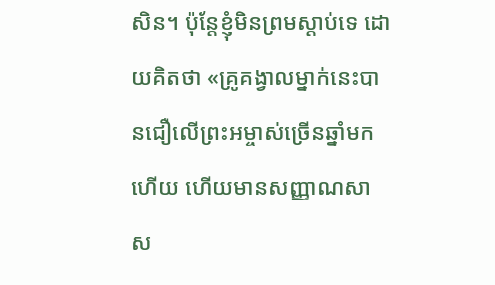សិន។ ប៉ុន្តែខ្ញុំមិនព្រមស្តាប់ទេ ដោយគិតថា «គ្រូគង្វាលម្នាក់នេះបានជឿលើព្រះអម្ចាស់ច្រើនឆ្នាំមកហើយ ហើយមានសញ្ញាណសាស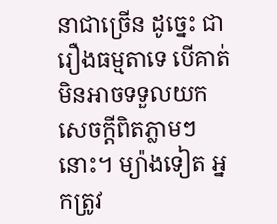នាជាច្រើន ដូច្នេះ ជារឿងធម្មតាទេ បើគាត់មិនអាចទទួលយកសេចក្ដីពិតភ្លាមៗនោះ។ ម្យ៉ាងទៀត អ្នកត្រូវ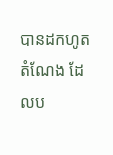បានដកហូតតំណែង ដែលប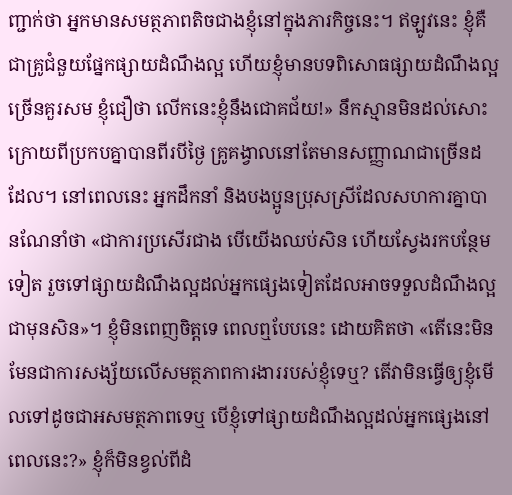ញ្ជាក់ថា អ្នកមានសមត្ថភាពតិចជាងខ្ញុំនៅក្នុងភារកិច្ចនេះ។ ឥឡូវនេះ ខ្ញុំគឺជាគ្រូជំនួយផ្នែកផ្សាយដំណឹងល្អ ហើយខ្ញុំមានបទពិសោធផ្សាយដំណឹងល្អច្រើនគួរសម ខ្ញុំជឿថា លើកនេះខ្ញុំនឹងជោគជ័យ!» នឹកស្មានមិនដល់សោះ ក្រោយពីប្រកបគ្នាបានពីរបីថ្ងៃ គ្រូគង្វាលនៅតែមានសញ្ញាណជាច្រើនដដែល។ នៅពេលនេះ អ្នកដឹកនាំ និងបងប្អូនប្រុសស្រីដែលសហការគ្នាបានណែនាំថា «ជាការប្រសើរជាង បើយើងឈប់សិន ហើយស្វែងរកបន្ថែមទៀត រួចទៅផ្សាយដំណឹងល្អដល់អ្នកផ្សេងទៀតដែលអាចទទួលដំណឹងល្អជាមុនសិន»។ ខ្ញុំមិនពេញចិត្តទេ ពេលឮបែបនេះ ដោយគិតថា «តើនេះមិនមែនជាការសង្ស័យលើសមត្ថភាពការងាររបស់ខ្ញុំទេឬ? តើវាមិនធ្វើឲ្យខ្ញុំមើលទៅដូចជាអសមត្ថភាពទេឬ បើខ្ញុំទៅផ្សាយដំណឹងល្អដល់អ្នកផ្សេងនៅពេលនេះ?» ខ្ញុំក៏មិនខ្វល់ពីដំ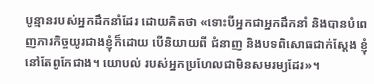បូន្មានរបស់អ្នកដឹកនាំដែរ ដោយគិតថា «ទោះបីអ្នកជាអ្នកដឹកនាំ និងបានបំពេញភារកិច្ចយូរជាងខ្ញុំក៏ដោយ បើនិយាយពី ជំនាញ និងបទពិសោធជាក់ស្ដែង ខ្ញុំនៅតែពូកែជាង។ យោបល់ របស់អ្នកប្រហែលជាមិនសមរម្យដែរ»។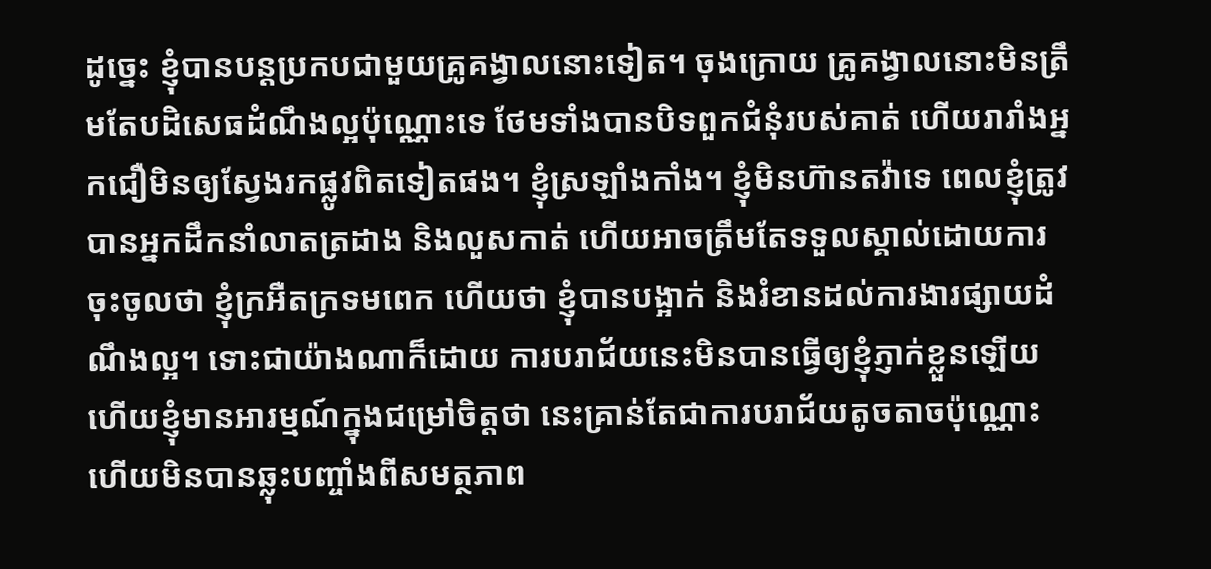ដូច្នេះ ខ្ញុំបានបន្តប្រកបជាមួយគ្រូគង្វាលនោះទៀត។ ចុងក្រោយ គ្រូគង្វាលនោះមិនត្រឹមតែបដិសេធដំណឹងល្អប៉ុណ្ណោះទេ ថែមទាំងបានបិទពួកជំនុំរបស់គាត់ ហើយរារាំងអ្នកជឿមិនឲ្យស្វែងរកផ្លូវពិតទៀតផង។ ខ្ញុំស្រឡាំងកាំង។ ខ្ញុំមិនហ៊ានតវ៉ាទេ ពេលខ្ញុំត្រូវបានអ្នកដឹកនាំលាតត្រដាង និងលួសកាត់ ហើយអាចត្រឹមតែទទួលស្គាល់ដោយការចុះចូលថា ខ្ញុំក្រអឺតក្រទមពេក ហើយថា ខ្ញុំបានបង្អាក់ និងរំខានដល់ការងារផ្សាយដំណឹងល្អ។ ទោះជាយ៉ាងណាក៏ដោយ ការបរាជ័យនេះមិនបានធ្វើឲ្យខ្ញុំភ្ញាក់ខ្លួនឡើយ ហើយខ្ញុំមានអារម្មណ៍ក្នុងជម្រៅចិត្តថា នេះគ្រាន់តែជាការបរាជ័យតូចតាចប៉ុណ្ណោះ ហើយមិនបានឆ្លុះបញ្ចាំងពីសមត្ថភាព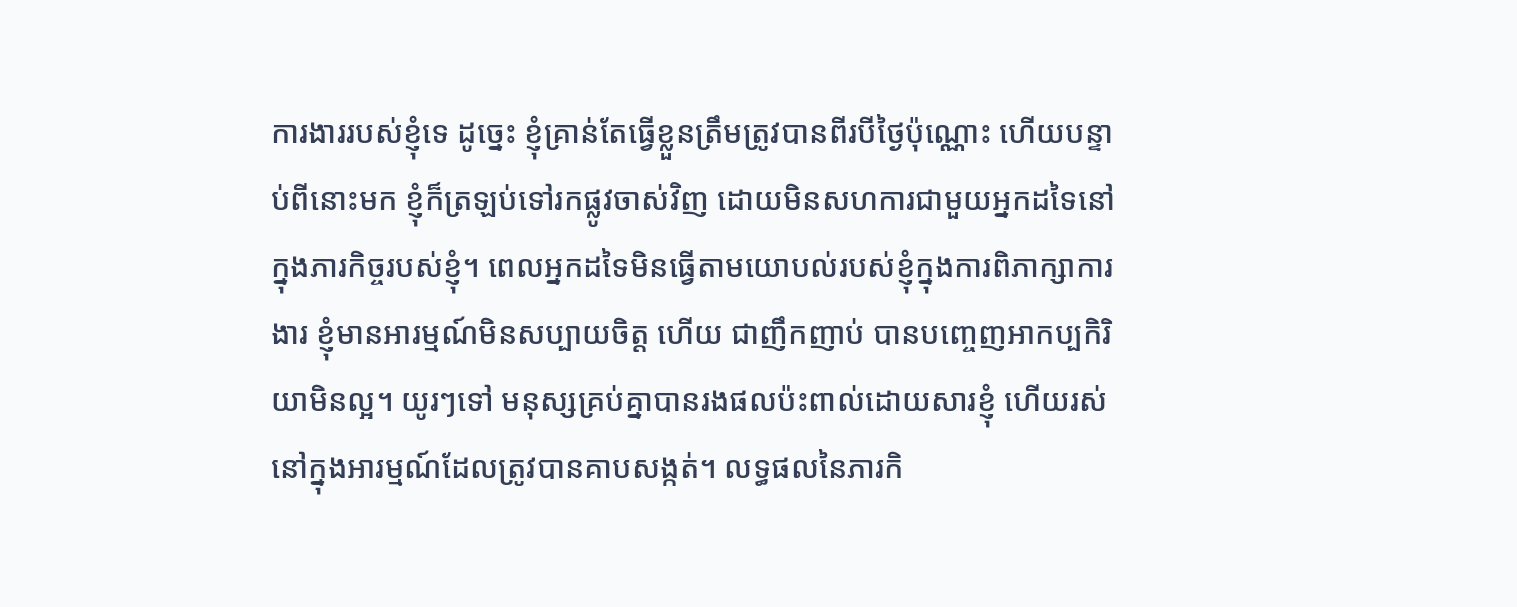ការងាររបស់ខ្ញុំទេ ដូច្នេះ ខ្ញុំគ្រាន់តែធ្វើខ្លួនត្រឹមត្រូវបានពីរបីថ្ងៃប៉ុណ្ណោះ ហើយបន្ទាប់ពីនោះមក ខ្ញុំក៏ត្រឡប់ទៅរកផ្លូវចាស់វិញ ដោយមិនសហការជាមួយអ្នកដទៃនៅក្នុងភារកិច្ចរបស់ខ្ញុំ។ ពេលអ្នកដទៃមិនធ្វើតាមយោបល់របស់ខ្ញុំក្នុងការពិភាក្សាការងារ ខ្ញុំមានអារម្មណ៍មិនសប្បាយចិត្ត ហើយ ជាញឹកញាប់ បានបញ្ចេញអាកប្បកិរិយាមិនល្អ។ យូរៗទៅ មនុស្សគ្រប់គ្នាបានរងផលប៉ះពាល់ដោយសារខ្ញុំ ហើយរស់នៅក្នុងអារម្មណ៍ដែលត្រូវបានគាបសង្កត់។ លទ្ធផលនៃភារកិ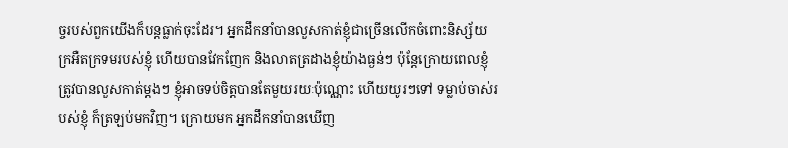ច្ចរបស់ពួកយើងក៏បន្តធ្លាក់ចុះដែរ។ អ្នកដឹកនាំបានលួសកាត់ខ្ញុំជាច្រើនលើកចំពោះនិស្ស័យក្រអឺតក្រទមរបស់ខ្ញុំ ហើយបានវែកញែក និងលាតត្រដាងខ្ញុំយ៉ាងធ្ងន់ៗ ប៉ុន្តែក្រោយពេលខ្ញុំត្រូវបានលួសកាត់ម្ដងៗ ខ្ញុំអាចទប់ចិត្តបានតែមួយរយៈប៉ុណ្ណោះ ហើយយូរៗទៅ ទម្លាប់ចាស់របស់ខ្ញុំ ក៏ត្រឡប់មកវិញ។ ក្រោយមក អ្នកដឹកនាំបានឃើញ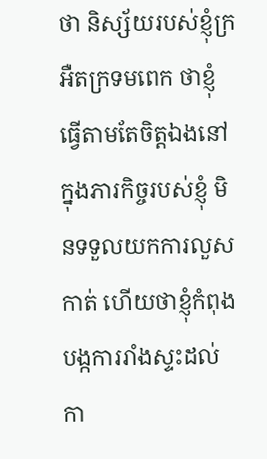ថា និស្ស័យរបស់ខ្ញុំក្រអឺតក្រទមពេក ថាខ្ញុំធ្វើតាមតែចិត្តឯងនៅក្នុងភារកិច្ចរបស់ខ្ញុំ មិនទទួលយកការលួសកាត់ ហើយថាខ្ញុំកំពុងបង្កការរាំងស្ទះដល់កា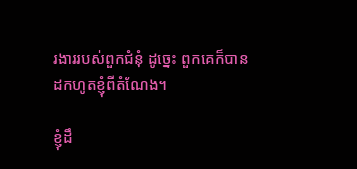រងាររបស់ពួកជំនុំ ដូច្នេះ ពួកគេក៏បានដកហូតខ្ញុំពីតំណែង។

ខ្ញុំដឹ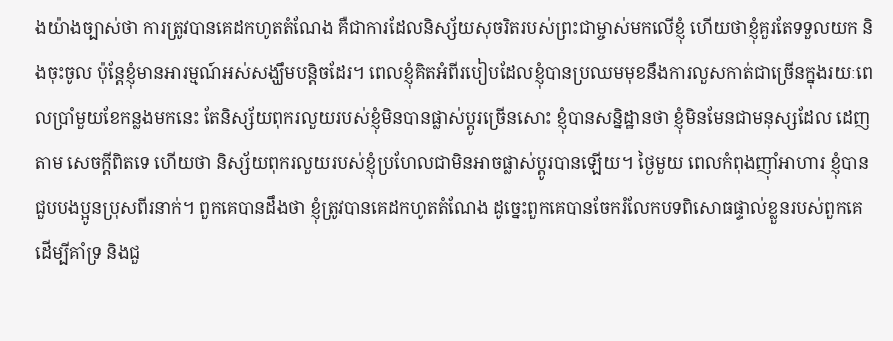ងយ៉ាងច្បាស់ថា ការត្រូវបានគេដកហូតតំណែង គឺជាការដែលនិស្ស័យសុចរិតរបស់ព្រះជាម្ចាស់មកលើខ្ញុំ ហើយថាខ្ញុំគួរតែទទួលយក និងចុះចូល ប៉ុន្តែខ្ញុំមានអារម្មណ៍អស់សង្ឃឹមបន្តិចដែរ។ ពេលខ្ញុំគិតអំពីរបៀបដែលខ្ញុំបានប្រឈមមុខនឹងការលួសកាត់ជាច្រើនក្នុងរយៈពេលប្រាំមួយខែកន្លងមកនេះ តែនិស្ស័យពុករលួយរបស់ខ្ញុំមិនបានផ្លាស់ប្ដូរច្រើនសោះ ខ្ញុំបានសន្និដ្ឋានថា ខ្ញុំមិនមែនជាមនុស្សដែល ដេញតាម សេចក្ដីពិតទេ ហើយថា និស្ស័យពុករលួយរបស់ខ្ញុំប្រហែលជាមិនអាចផ្លាស់ប្ដូរបានឡើយ។ ថ្ងៃមួយ ពេលកំពុងញ៉ាំអាហារ ខ្ញុំបានជួបបងប្អូនប្រុសពីរនាក់។ ពួកគេបានដឹងថា ខ្ញុំត្រូវបានគេដកហូតតំណែង ដូច្នេះពួកគេបានចែករំលែកបទពិសោធផ្ទាល់ខ្លួនរបស់ពួកគេ ដើម្បីគាំទ្រ និងជួ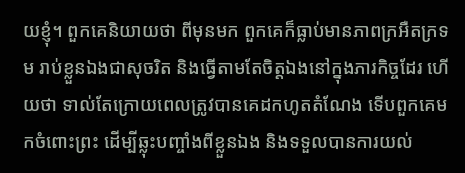យខ្ញុំ។ ពួកគេនិយាយថា ពីមុនមក ពួកគេក៏ធ្លាប់មានភាពក្រអឺតក្រទម រាប់ខ្លួនឯងជាសុចរិត និងធ្វើតាមតែចិត្តឯងនៅក្នុងភារកិច្ចដែរ ហើយថា ទាល់តែក្រោយពេលត្រូវបានគេដកហូតតំណែង ទើបពួកគេមកចំពោះព្រះ ដើម្បីឆ្លុះបញ្ចាំងពីខ្លួនឯង និងទទួលបានការយល់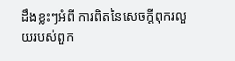ដឹងខ្លះៗអំពី ការពិតនៃសេចក្ដីពុករលួយរបស់ពួក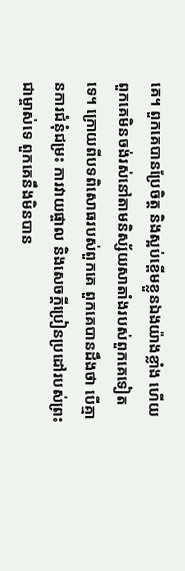គេ។ ពួកគេបានប្រែចិត្ត និងស្អប់ខ្ពើមខ្លួនឯងយ៉ាងខ្លាំង ហើយពួកគេមិនចង់រស់នៅតាមនិស្ស័យសាតាំងរបស់ពួកគេទៀតទេ។ ក្រោយពីបទពិសោធរបស់ពួកគេ ពួកគេបានដឹងថា បើគ្មានការជំនុំជម្រះ ការវាយផ្ចាល និងសេចក្ដីប្រៀនប្រដៅរបស់ព្រះជាម្ចាស់ទេ ពួកគេនឹងមិនបាន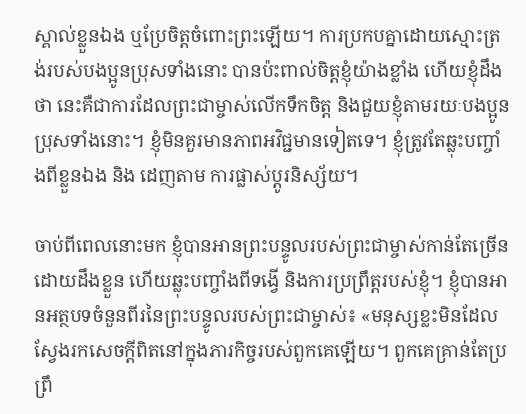ស្គាល់ខ្លួនឯង ឬប្រែចិត្តចំពោះព្រះឡើយ។ ការប្រកបគ្នាដោយស្មោះត្រង់របស់បងប្អូនប្រុសទាំងនោះ បានប៉ះពាល់ចិត្តខ្ញុំយ៉ាងខ្លាំង ហើយខ្ញុំដឹងថា នេះគឺជាការដែលព្រះជាម្ចាស់លើកទឹកចិត្ត និងជួយខ្ញុំតាមរយៈបងប្អូនប្រុសទាំងនោះ។ ខ្ញុំមិនគួរមានភាពអវិជ្ជមានទៀតទេ។ ខ្ញុំត្រូវតែឆ្លុះបញ្ចាំងពីខ្លួនឯង និង ដេញតាម ការផ្លាស់ប្ដូរនិស្ស័យ។

ចាប់ពីពេលនោះមក ខ្ញុំបានអានព្រះបន្ទូលរបស់ព្រះជាម្ចាស់កាន់តែច្រើនដោយដឹងខ្លួន ហើយឆ្លុះបញ្ចាំងពីទង្វើ និងការប្រព្រឹត្តរបស់ខ្ញុំ។ ខ្ញុំបានអានអត្ថបទចំនួនពីរនៃព្រះបន្ទូលរបស់ព្រះជាម្ចាស់៖ «មនុស្សខ្លះមិនដែលស្វែងរកសេចក្ដីពិតនៅក្នុងភារកិច្ចរបស់ពួកគេឡើយ។ ពួកគេគ្រាន់តែប្រព្រឹ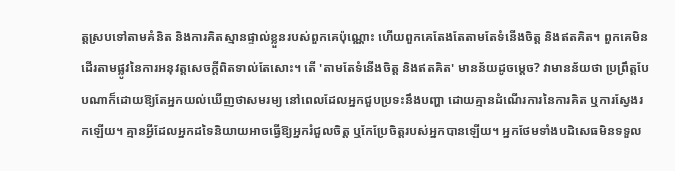ត្តស្របទៅតាមគំនិត និងការគិតស្មានផ្ទាល់ខ្លួនរបស់ពួកគេប៉ុណ្ណោះ ហើយពួកគេតែងតែតាមតែទំនើងចិត្ត និងឥតគិត។ ពួកគេមិនដើរតាមផ្លូវនៃការអនុវត្តសេចក្ដីពិតទាល់តែសោះ។ តើ 'តាមតែទំនើងចិត្ត និងឥតគិត' មានន័យដូចម្តេច? វាមានន័យថា ប្រព្រឹត្តបែបណាក៏ដោយឱ្យតែអ្នកយល់ឃើញថាសមរម្យ នៅពេលដែលអ្នកជួបប្រទះនឹងបញ្ហា ដោយគ្មានដំណើរការនៃការគិត ឬការស្វែងរកឡើយ។ គ្មានអ្វីដែលអ្នកដទៃនិយាយអាចធ្វើឱ្យអ្នករំជួលចិត្ត ឬកែប្រែចិត្តរបស់អ្នកបានឡើយ។ អ្នកថែមទាំងបដិសេធមិនទទួល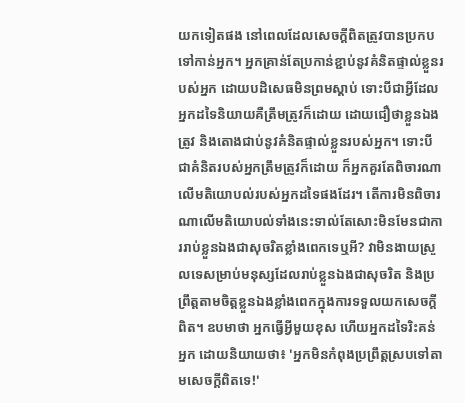យកទៀតផង នៅពេលដែលសេចក្ដីពិតត្រូវបានប្រកបទៅកាន់អ្នក។ អ្នកគ្រាន់តែប្រកាន់ខ្ជាប់នូវគំនិតផ្ទាល់ខ្លួនរបស់អ្នក ដោយបដិសេធមិនព្រមស្ដាប់ ទោះបីជាអ្វីដែលអ្នកដទៃនិយាយគឺត្រឹមត្រូវក៏ដោយ ដោយជឿថាខ្លួនឯងត្រូវ និងតោងជាប់នូវគំនិតផ្ទាល់ខ្លួនរបស់អ្នក។ ទោះបីជាគំនិតរបស់អ្នកត្រឹមត្រូវក៏ដោយ ក៏អ្នកគួរតែពិចារណាលើមតិយោបល់របស់អ្នកដទៃផងដែរ។ តើការមិនពិចារណាលើមតិយោបល់ទាំងនេះទាល់តែសោះមិនមែនជាការរាប់ខ្លួនឯងជាសុចរិតខ្លាំងពេកទេឬអី? វាមិនងាយស្រួលទេសម្រាប់មនុស្សដែលរាប់ខ្លួនឯងជាសុចរិត និងប្រព្រឹត្តតាមចិត្តខ្លួនឯងខ្លាំងពេកក្នុងការទទួលយកសេចក្ដីពិត។ ឧបមាថា អ្នកធ្វើអ្វីមួយខុស ហើយអ្នកដទៃរិះគន់អ្នក ដោយនិយាយថា៖ 'អ្នកមិនកំពុងប្រព្រឹត្តស្របទៅតាមសេចក្ដីពិតទេ!'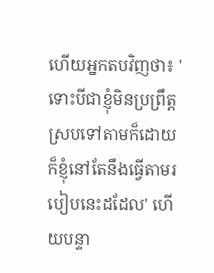ហើយអ្នកតបវិញថា៖ 'ទោះបីជាខ្ញុំមិនប្រព្រឹត្តស្របទៅតាមក៏ដោយ ក៏ខ្ញុំនៅតែនឹងធ្វើតាមរបៀបនេះដដែល' ហើយបន្ទា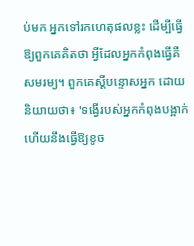ប់មក អ្នកទៅរកហេតុផលខ្លះ ដើម្បីធ្វើឱ្យពួកគេគិតថា អ្វីដែលអ្នកកំពុងធ្វើគឺសមរម្យ។ ពួកគេស្ដីបន្ទោសអ្នក ដោយនិយាយថា៖ 'ទង្វើរបស់អ្នកកំពុងបង្អាក់ ហើយនឹងធ្វើឱ្យខូច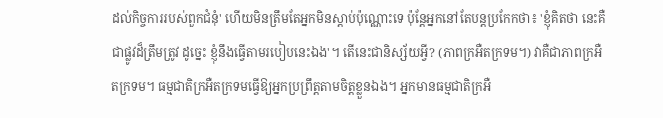ដល់កិច្ចការរបស់ពួកជំនុំ' ហើយមិនត្រឹមតែអ្នកមិនស្ដាប់ប៉ុណ្ណោះទេ ប៉ុន្តែអ្នកនៅតែបន្តប្រកែកថា៖ 'ខ្ញុំគិតថា នេះគឺជាផ្លូវដ៏ត្រឹមត្រូវ ដូច្នេះ ខ្ញុំនឹងធ្វើតាមរបៀបនេះឯង'។ តើនេះជានិស្ស័យអ្វី? (ភាពក្រអឺតក្រទម។) វាគឺជាភាពក្រអឺតក្រទម។ ធម្មជាតិក្រអឺតក្រទមធ្វើឱ្យអ្នកប្រព្រឹត្តតាមចិត្តខ្លួនឯង។ អ្នកមានធម្មជាតិក្រអឺ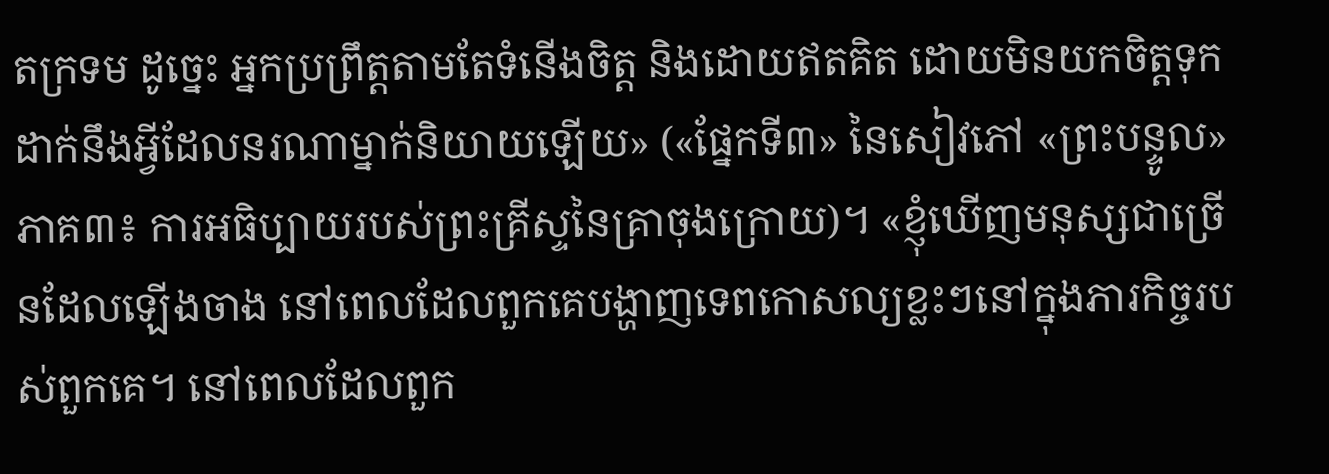តក្រទម ដូច្នេះ អ្នកប្រព្រឹត្តតាមតែទំនើងចិត្ត និងដោយឥតគិត ដោយមិនយកចិត្តទុកដាក់នឹងអ្វីដែលនរណាម្នាក់និយាយឡើយ» («ផ្នែកទី៣» នៃសៀវភៅ «ព្រះបន្ទូល» ភាគ៣៖ ការអធិប្បាយរបស់ព្រះគ្រីស្ទនៃគ្រាចុងក្រោយ)។ «ខ្ញុំឃើញមនុស្សជាច្រើនដែលឡើងចាង នៅពេលដែលពួកគេបង្ហាញទេពកោសល្យខ្លះៗនៅក្នុងភារកិច្ចរបស់ពួកគេ។ នៅពេលដែលពួក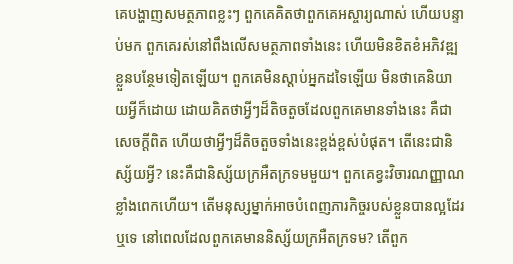គេបង្ហាញសមត្ថភាពខ្លះៗ ពួកគេគិតថាពួកគេអស្ចារ្យណាស់ ហើយបន្ទាប់មក ពួកគេរស់នៅពឹងលើសមត្ថភាពទាំងនេះ ហើយមិនខិតខំអភិវឌ្ឍខ្លួនបន្ថែមទៀតឡើយ។ ពួកគេមិនស្តាប់អ្នកដទៃឡើយ មិនថាគេនិយាយអ្វីក៏ដោយ ដោយគិតថាអ្វីៗដ៏តិចតួចដែលពួកគេមានទាំងនេះ គឺជាសេចក្ដីពិត ហើយថាអ្វីៗដ៏តិចតួចទាំងនេះខ្ពង់ខ្ពស់បំផុត។ តើនេះជានិស្ស័យអ្វី? នេះគឺជានិស្ស័យក្រអឺតក្រទមមួយ។ ពួកគេខ្វះវិចារណញ្ញាណខ្លាំងពេកហើយ។ តើមនុស្សម្នាក់អាចបំពេញភារកិច្ចរបស់ខ្លួនបានល្អដែរឬទេ នៅពេលដែលពួកគេមាននិស្ស័យក្រអឺតក្រទម? តើពួក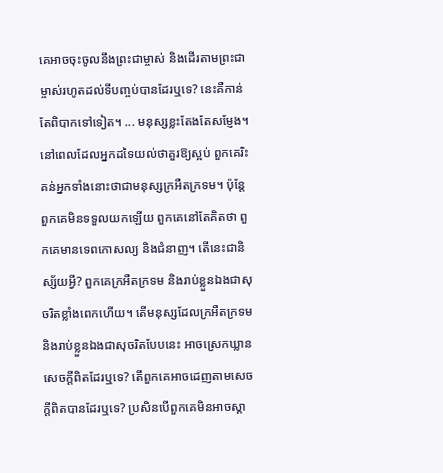គេអាចចុះចូលនឹងព្រះជាម្ចាស់ និងដើរតាមព្រះជាម្ចាស់រហូតដល់ទីបញ្ចប់បានដែរឬទេ? នេះគឺកាន់តែពិបាកទៅទៀត។ ... មនុស្សខ្លះតែងតែសម្ញែង។ នៅពេលដែលអ្នកដទៃយល់ថាគួរឱ្យស្អប់ ពួកគេរិះគន់អ្នកទាំងនោះថាជាមនុស្សក្រអឺតក្រទម។ ប៉ុន្តែពួកគេមិនទទួលយកឡើយ ពួកគេនៅតែគិតថា ពួកគេមានទេពកោសល្យ និងជំនាញ។ តើនេះជានិស្ស័យអ្វី? ពួកគេក្រអឺតក្រទម និងរាប់ខ្លួនឯងជាសុចរិតខ្លាំងពេកហើយ។ តើមនុស្សដែលក្រអឺតក្រទម និងរាប់ខ្លួនឯងជាសុចរិតបែបនេះ អាចស្រេកឃ្លានសេចក្ដីពិតដែរឬទេ? តើពួកគេអាចដេញតាមសេចក្ដីពិតបានដែរឬទេ? ប្រសិនបើពួកគេមិនអាចស្គា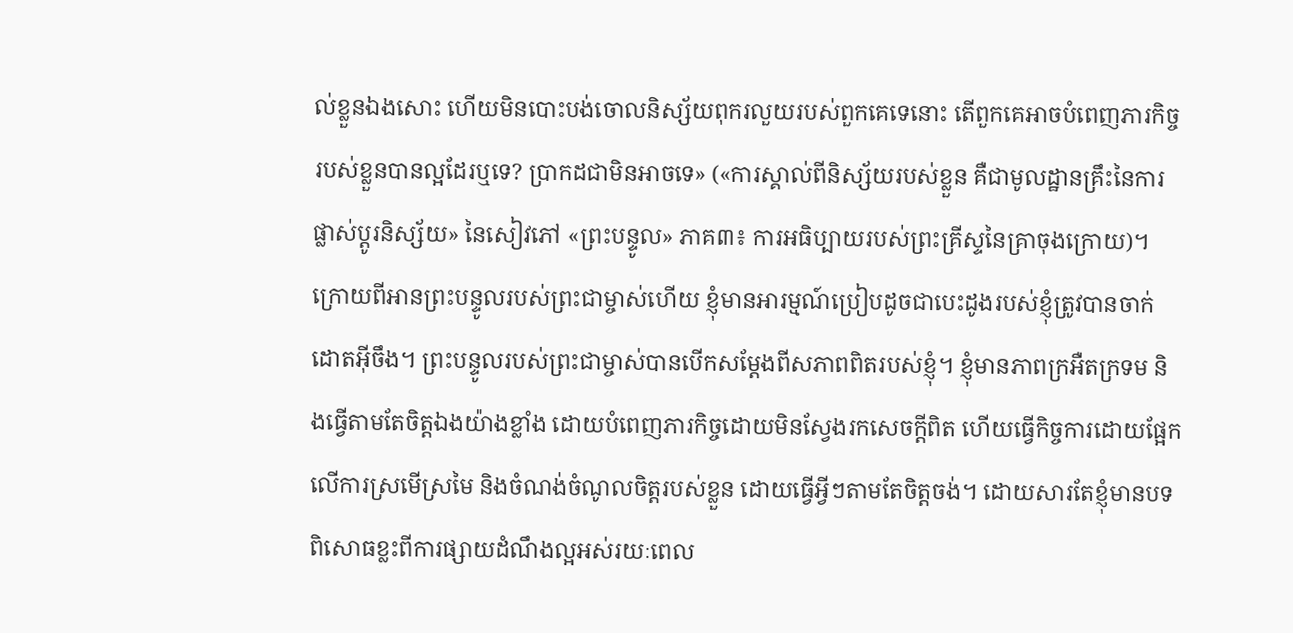ល់ខ្លួនឯងសោះ ហើយមិនបោះបង់ចោលនិស្ស័យពុករលួយរបស់ពួកគេទេនោះ តើពួកគេអាចបំពេញភារកិច្ចរបស់ខ្លួនបានល្អដែរឬទេ? ប្រាកដជាមិនអាចទេ» («ការស្គាល់ពីនិស្ស័យរបស់ខ្លួន គឺជាមូលដ្ឋានគ្រឹះនៃការផ្លាស់ប្តូរនិស្ស័យ» នៃសៀវភៅ «ព្រះបន្ទូល» ភាគ៣៖ ការអធិប្បាយរបស់ព្រះគ្រីស្ទនៃគ្រាចុងក្រោយ)។ ក្រោយពីអានព្រះបន្ទូលរបស់ព្រះជាម្ចាស់ហើយ ខ្ញុំមានអារម្មណ៍ប្រៀបដូចជាបេះដូងរបស់ខ្ញុំត្រូវបានចាក់ដោតអ៊ីចឹង។ ព្រះបន្ទូលរបស់ព្រះជាម្ចាស់បានបើកសម្ដែងពីសភាពពិតរបស់ខ្ញុំ។ ខ្ញុំមានភាពក្រអឺតក្រទម និងធ្វើតាមតែចិត្តឯងយ៉ាងខ្លាំង ដោយបំពេញភារកិច្ចដោយមិនស្វែងរកសេចក្ដីពិត ហើយធ្វើកិច្ចការដោយផ្អែកលើការស្រមើស្រមៃ និងចំណង់ចំណូលចិត្តរបស់ខ្លួន ដោយធ្វើអ្វីៗតាមតែចិត្តចង់។ ដោយសារតែខ្ញុំមានបទពិសោធខ្លះពីការផ្សាយដំណឹងល្អអស់រយៈពេល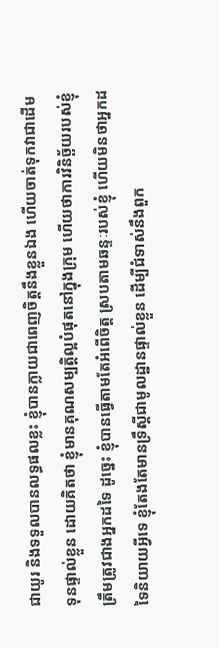ជាយូរ និងទទួលបានលទ្ធផលខ្លះ ខ្ញុំបានក្លាយជាពេញចិត្តនឹងខ្លួនឯង ហើយចាត់ទុកវាជាដើមទុនផ្ទាល់ខ្លួន ដោយគិតថា ខ្ញុំមានគុណសម្បត្តិល្អបំផុតនៅក្នុងក្រុម ហើយថាការវិនិច្ឆ័យរបស់ខ្ញុំត្រឹមត្រូវជាងអ្នកដទៃ ដូច្នេះ ខ្ញុំបានធ្វើតាមតែអំពើចិត្ត ស្របតាមឆន្ទៈរបស់ខ្ញុំ ហើយមិនថាអ្នកដទៃនិយាយអ្វីទេ ខ្ញុំតែងតែមានទ្រឹស្ដីជាមូលដ្ឋានផ្ទាល់ខ្លួន ដើម្បីជំទាស់នឹងពួក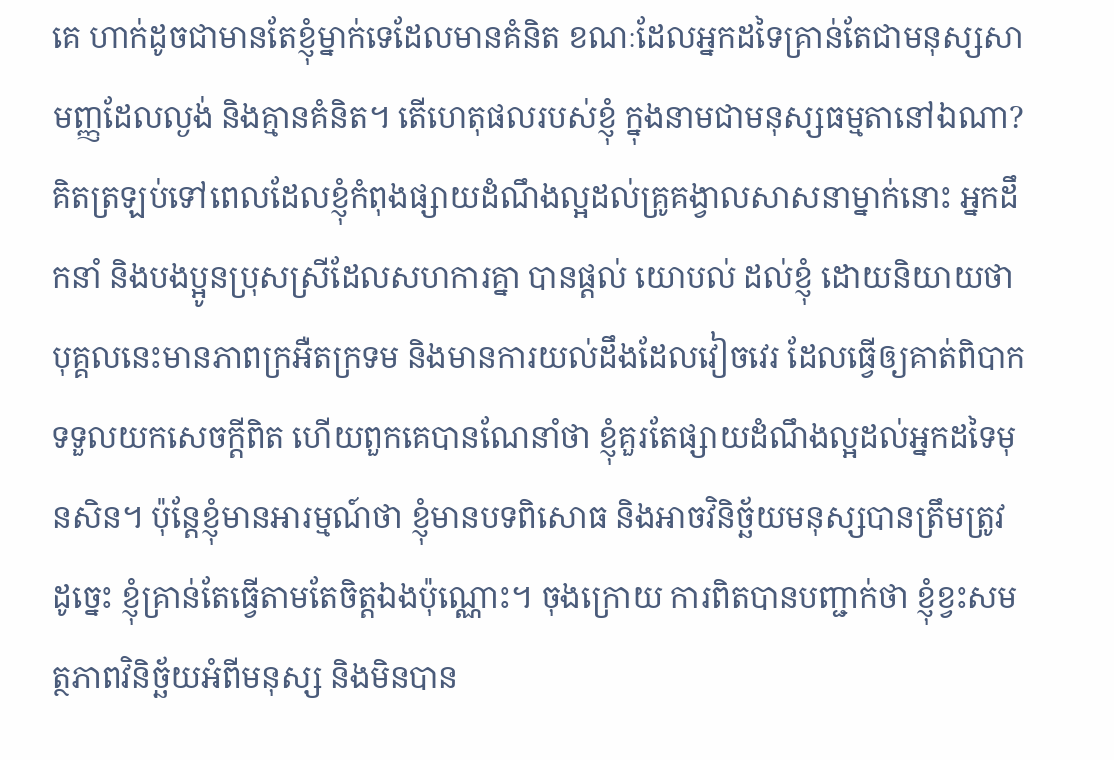គេ ហាក់ដូចជាមានតែខ្ញុំម្នាក់ទេដែលមានគំនិត ខណៈដែលអ្នកដទៃគ្រាន់តែជាមនុស្សសាមញ្ញដែលល្ងង់ និងគ្មានគំនិត។ តើហេតុផលរបស់ខ្ញុំ ក្នុងនាមជាមនុស្សធម្មតានៅឯណា? គិតត្រឡប់ទៅពេលដែលខ្ញុំកំពុងផ្សាយដំណឹងល្អដល់គ្រូគង្វាលសាសនាម្នាក់នោះ អ្នកដឹកនាំ និងបងប្អូនប្រុសស្រីដែលសហការគ្នា បានផ្ដល់ យោបល់ ដល់ខ្ញុំ ដោយនិយាយថា បុគ្គលនេះមានភាពក្រអឺតក្រទម និងមានការយល់ដឹងដែលវៀចវេរ ដែលធ្វើឲ្យគាត់ពិបាកទទួលយកសេចក្ដីពិត ហើយពួកគេបានណែនាំថា ខ្ញុំគួរតែផ្សាយដំណឹងល្អដល់អ្នកដទៃមុនសិន។ ប៉ុន្តែខ្ញុំមានអារម្មណ៍ថា ខ្ញុំមានបទពិសោធ និងអាចវិនិច្ឆ័យមនុស្សបានត្រឹមត្រូវ ដូច្នេះ ខ្ញុំគ្រាន់តែធ្វើតាមតែចិត្តឯងប៉ុណ្ណោះ។ ចុងក្រោយ ការពិតបានបញ្ជាក់ថា ខ្ញុំខ្វះសមត្ថភាពវិនិច្ឆ័យអំពីមនុស្ស និងមិនបាន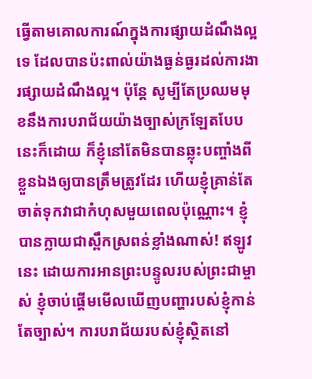ធ្វើតាមគោលការណ៍ក្នុងការផ្សាយដំណឹងល្អទេ ដែលបានប៉ះពាល់យ៉ាងធ្ងន់ធ្ងរដល់ការងារផ្សាយដំណឹងល្អ។ ប៉ុន្តែ សូម្បីតែប្រឈមមុខនឹងការបរាជ័យយ៉ាងច្បាស់ក្រឡែតបែបនេះក៏ដោយ ក៏ខ្ញុំនៅតែមិនបានឆ្លុះបញ្ចាំងពីខ្លួនឯងឲ្យបានត្រឹមត្រូវដែរ ហើយខ្ញុំគ្រាន់តែចាត់ទុកវាជាកំហុសមួយពេលប៉ុណ្ណោះ។ ខ្ញុំបានក្លាយជាស្ពឹកស្រពន់ខ្លាំងណាស់! ឥឡូវនេះ ដោយការអានព្រះបន្ទូលរបស់ព្រះជាម្ចាស់ ខ្ញុំចាប់ផ្ដើមមើលឃើញបញ្ហារបស់ខ្ញុំកាន់តែច្បាស់។ ការបរាជ័យរបស់ខ្ញុំស្ថិតនៅ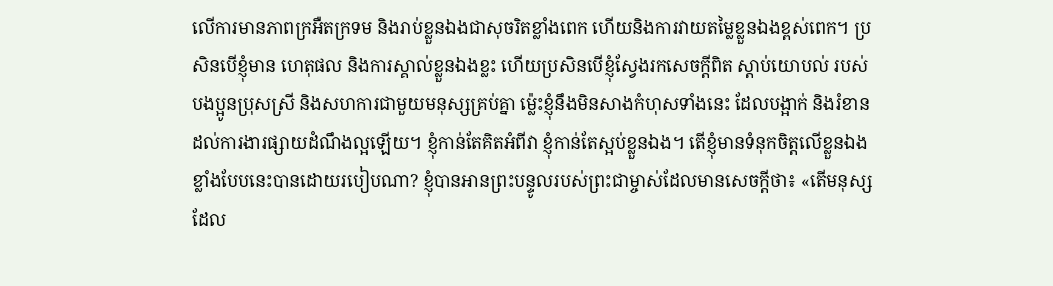លើការមានភាពក្រអឺតក្រទម និងរាប់ខ្លួនឯងជាសុចរិតខ្លាំងពេក ហើយនិងការវាយតម្លៃខ្លួនឯងខ្ពស់ពេក។ ប្រសិនបើខ្ញុំមាន ហេតុផល និងការស្គាល់ខ្លួនឯងខ្លះ ហើយប្រសិនបើខ្ញុំស្វែងរកសេចក្ដីពិត ស្ដាប់យោបល់ របស់បងប្អូនប្រុសស្រី និងសហការជាមួយមនុស្សគ្រប់គ្នា ម្ល៉េះខ្ញុំនឹងមិនសាងកំហុសទាំងនេះ ដែលបង្អាក់ និងរំខានដល់ការងារផ្សាយដំណឹងល្អឡើយ។ ខ្ញុំកាន់តែគិតអំពីវា ខ្ញុំកាន់តែស្អប់ខ្លួនឯង។ តើខ្ញុំមានទំនុកចិត្តលើខ្លួនឯងខ្លាំងបែបនេះបានដោយរបៀបណា? ខ្ញុំបានអានព្រះបន្ទូលរបស់ព្រះជាម្ចាស់ដែលមានសេចក្ដីថា៖ «តើមនុស្សដែល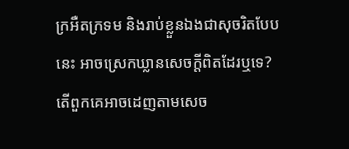ក្រអឺតក្រទម និងរាប់ខ្លួនឯងជាសុចរិតបែបនេះ អាចស្រេកឃ្លានសេចក្ដីពិតដែរឬទេ? តើពួកគេអាចដេញតាមសេច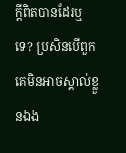ក្ដីពិតបានដែរឬទេ? ប្រសិនបើពួកគេមិនអាចស្គាល់ខ្លួនឯង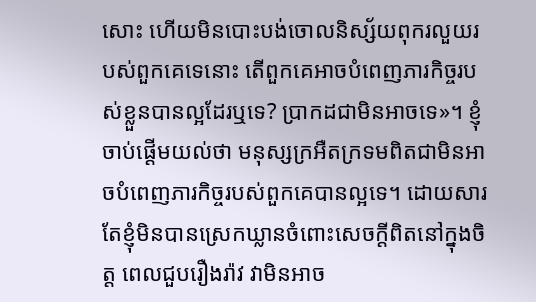សោះ ហើយមិនបោះបង់ចោលនិស្ស័យពុករលួយរបស់ពួកគេទេនោះ តើពួកគេអាចបំពេញភារកិច្ចរបស់ខ្លួនបានល្អដែរឬទេ? ប្រាកដជាមិនអាចទេ»។ ខ្ញុំចាប់ផ្ដើមយល់ថា មនុស្សក្រអឺតក្រទមពិតជាមិនអាចបំពេញភារកិច្ចរបស់ពួកគេបានល្អទេ។ ដោយសារតែខ្ញុំមិនបានស្រេកឃ្លានចំពោះសេចក្ដីពិតនៅក្នុងចិត្ត ពេលជួបរឿងរ៉ាវ វាមិនអាច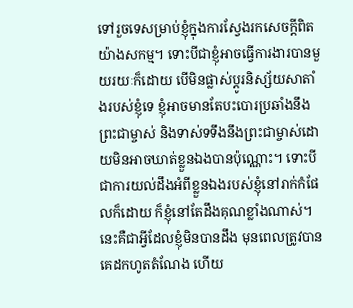ទៅរួចទេសម្រាប់ខ្ញុំក្នុងការស្វែងរកសេចក្ដីពិតយ៉ាងសកម្ម។ ទោះបីជាខ្ញុំអាចធ្វើការងារបានមួយរយៈក៏ដោយ បើមិនផ្លាស់ប្ដូរនិស្ស័យសាតាំងរបស់ខ្ញុំទេ ខ្ញុំអាចមានតែបះបោរប្រឆាំងនឹងព្រះជាម្ចាស់ និងទាស់ទទឹងនឹងព្រះជាម្ចាស់ដោយមិនអាចឃាត់ខ្លួនឯងបានប៉ុណ្ណោះ។ ទោះបីជាការយល់ដឹងអំពីខ្លួនឯងរបស់ខ្ញុំនៅរាក់កំផែលក៏ដោយ ក៏ខ្ញុំនៅតែដឹងគុណខ្លាំងណាស់។ នេះគឺជាអ្វីដែលខ្ញុំមិនបានដឹង មុនពេលត្រូវបានគេដកហូតតំណែង ហើយ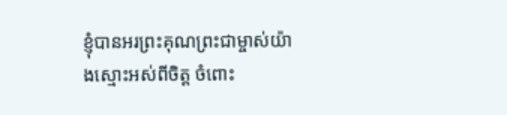ខ្ញុំបានអរព្រះគុណព្រះជាម្ចាស់យ៉ាងស្មោះអស់ពីចិត្ត ចំពោះ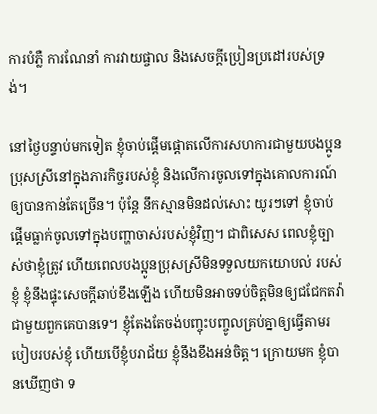ការបំភ្លឺ ការណែនាំ ការវាយផ្ចាល និងសេចក្ដីប្រៀនប្រដៅរបស់ទ្រង់។

នៅថ្ងៃបន្ទាប់មកទៀត ខ្ញុំចាប់ផ្ដើមផ្ដោតលើការសហការជាមួយបងប្អូនប្រុសស្រីនៅក្នុងភារកិច្ចរបស់ខ្ញុំ និងលើការចូលទៅក្នុងគោលការណ៍ឲ្យបានកាន់តែច្រើន។ ប៉ុន្តែ នឹកស្មានមិនដល់សោះ យូរៗទៅ ខ្ញុំចាប់ផ្ដើមធ្លាក់ចូលទៅក្នុងបញ្ហាចាស់របស់ខ្ញុំវិញ។ ជាពិសេស ពេលខ្ញុំច្បាស់ថាខ្ញុំត្រូវ ហើយពេលបងប្អូនប្រុសស្រីមិនទទួលយកយោបល់ របស់ខ្ញុំ ខ្ញុំនឹងផ្ទុះសេចក្ដីឆាប់ខឹងឡើង ហើយមិនអាចទប់ចិត្តមិនឲ្យជជែកតវ៉ាជាមួយពួកគេបានទេ។ ខ្ញុំតែងតែចង់បញ្ចុះបញ្ចូលគ្រប់គ្នាឲ្យធ្វើតាមរបៀបរបស់ខ្ញុំ ហើយបើខ្ញុំបរាជ័យ ខ្ញុំនឹងខឹងអន់ចិត្ត។ ក្រោយមក ខ្ញុំបានឃើញថា ទ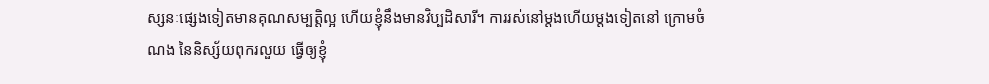ស្សនៈផ្សេងទៀតមានគុណសម្បត្តិល្អ ហើយខ្ញុំនឹងមានវិប្បដិសារី។ ការរស់នៅម្ដងហើយម្ដងទៀតនៅ ក្រោមចំណង នៃនិស្ស័យពុករលួយ ធ្វើឲ្យខ្ញុំ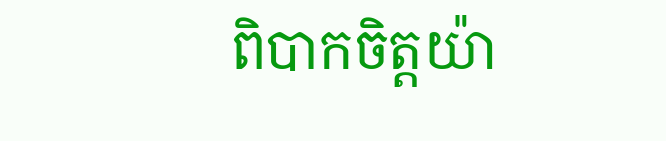ពិបាកចិត្តយ៉ា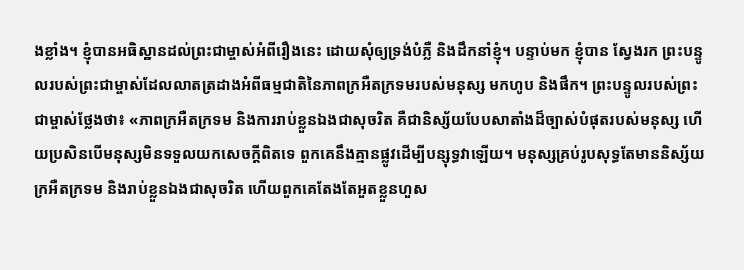ងខ្លាំង។ ខ្ញុំបានអធិស្ឋានដល់ព្រះជាម្ចាស់អំពីរឿងនេះ ដោយសុំឲ្យទ្រង់បំភ្លឺ និងដឹកនាំខ្ញុំ។ បន្ទាប់មក ខ្ញុំបាន ស្វែងរក ព្រះបន្ទូលរបស់ព្រះជាម្ចាស់ដែលលាតត្រដាងអំពីធម្មជាតិនៃភាពក្រអឺតក្រទមរបស់មនុស្ស មកហូប និងផឹក។ ព្រះបន្ទូលរបស់ព្រះជាម្ចាស់ថ្លែងថា៖ «ភាពក្រអឺតក្រទម និងការរាប់ខ្លួនឯងជាសុចរិត គឺជានិស្ស័យបែបសាតាំងដ៏ច្បាស់បំផុតរបស់មនុស្ស ហើយប្រសិនបើមនុស្សមិនទទួលយកសេចក្ដីពិតទេ ពួកគេនឹងគ្មានផ្លូវដើម្បីបន្សុទ្ធវាឡើយ។ មនុស្សគ្រប់រូបសុទ្ធតែមាននិស្ស័យក្រអឺតក្រទម និងរាប់ខ្លួនឯងជាសុចរិត ហើយពួកគេតែងតែអួតខ្លួនហួស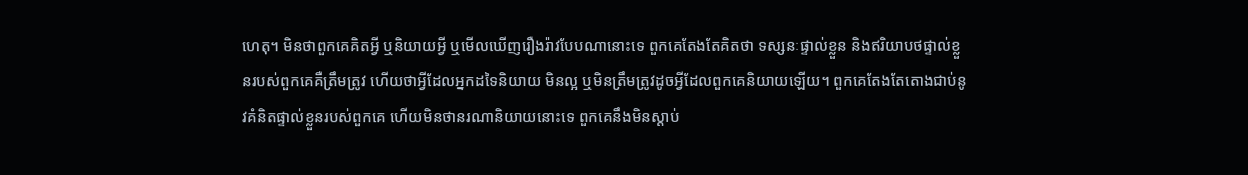ហេតុ។ មិនថាពួកគេគិតអ្វី ឬនិយាយអ្វី ឬមើលឃើញរឿងរ៉ាវបែបណានោះទេ ពួកគេតែងតែគិតថា ទស្សនៈផ្ទាល់ខ្លួន និងឥរិយាបថផ្ទាល់ខ្លួនរបស់ពួកគេគឺត្រឹមត្រូវ ហើយថាអ្វីដែលអ្នកដទៃនិយាយ មិនល្អ ឬមិនត្រឹមត្រូវដូចអ្វីដែលពួកគេនិយាយឡើយ។ ពួកគេតែងតែតោងជាប់នូវគំនិតផ្ទាល់ខ្លួនរបស់ពួកគេ ហើយមិនថានរណានិយាយនោះទេ ពួកគេនឹងមិនស្ដាប់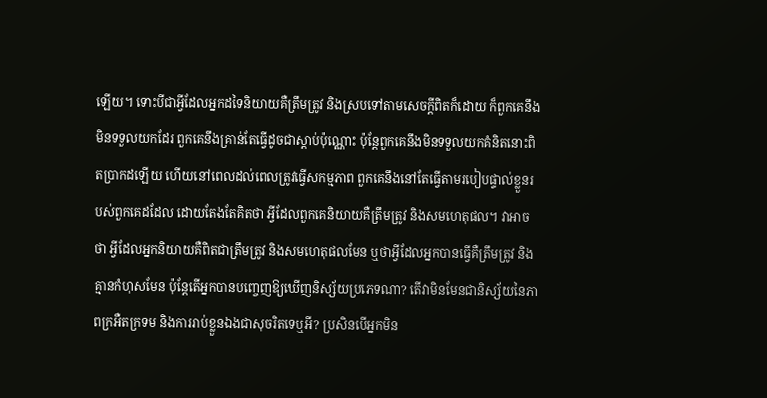ឡើយ។ ទោះបីជាអ្វីដែលអ្នកដទៃនិយាយគឺត្រឹមត្រូវ និងស្របទៅតាមសេចក្ដីពិតក៏ដោយ ក៏ពួកគេនឹងមិនទទួលយកដែរ ពួកគេនឹងគ្រាន់តែធ្វើដូចជាស្ដាប់ប៉ុណ្ណោះ ប៉ុន្តែពួកគេនឹងមិនទទួលយកគំនិតនោះពិតប្រាកដឡើយ ហើយនៅពេលដល់ពេលត្រូវធ្វើសកម្មភាព ពួកគេនឹងនៅតែធ្វើតាមរបៀបផ្ទាល់ខ្លួនរបស់ពួកគេដដែល ដោយតែងតែគិតថា អ្វីដែលពួកគេនិយាយគឺត្រឹមត្រូវ និងសមហេតុផល។ វាអាចថា អ្វីដែលអ្នកនិយាយគឺពិតជាត្រឹមត្រូវ និងសមហេតុផលមែន ឬថាអ្វីដែលអ្នកបានធ្វើគឺត្រឹមត្រូវ និងគ្មានកំហុសមែន ប៉ុន្តែតើអ្នកបានបញ្ចេញឱ្យឃើញនិស្ស័យប្រភេទណា? តើវាមិនមែនជានិស្ស័យនៃភាពក្រអឺតក្រទម និងការរាប់ខ្លួនឯងជាសុចរិតទេឬអី? ប្រសិនបើអ្នកមិន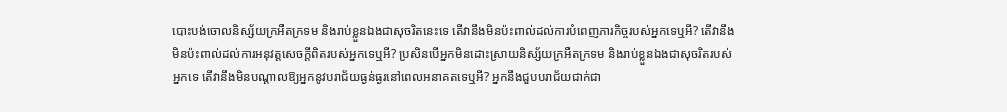បោះបង់ចោលនិស្ស័យក្រអឺតក្រទម និងរាប់ខ្លួនឯងជាសុចរិតនេះទេ តើវានឹងមិនប៉ះពាល់ដល់ការបំពេញភារកិច្ចរបស់អ្នកទេឬអី? តើវានឹងមិនប៉ះពាល់ដល់ការអនុវត្តសេចក្ដីពិតរបស់អ្នកទេឬអី? ប្រសិនបើអ្នកមិនដោះស្រាយនិស្ស័យក្រអឺតក្រទម និងរាប់ខ្លួនឯងជាសុចរិតរបស់អ្នកទេ តើវានឹងមិនបណ្ដាលឱ្យអ្នកនូវបរាជ័យធ្ងន់ធ្ងរនៅពេលអនាគតទេឬអី? អ្នកនឹងជួបបរាជ័យជាក់ជា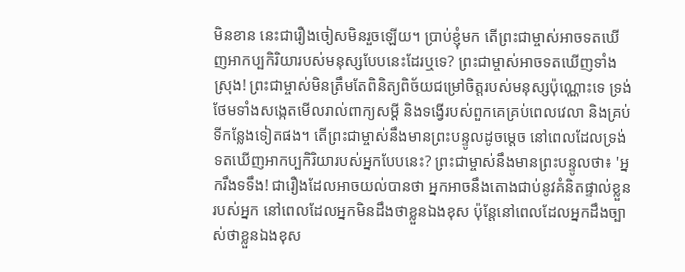មិនខាន នេះជារឿងចៀសមិនរួចឡើយ។ ប្រាប់ខ្ញុំមក តើព្រះជាម្ចាស់អាចទតឃើញអាកប្បកិរិយារបស់មនុស្សបែបនេះដែរឬទេ? ព្រះជាម្ចាស់អាចទតឃើញទាំងស្រុង! ព្រះជាម្ចាស់មិនត្រឹមតែពិនិត្យពិច័យជម្រៅចិត្តរបស់មនុស្សប៉ុណ្ណោះទេ ទ្រង់ថែមទាំងសង្កេតមើលរាល់ពាក្យសម្ដី និងទង្វើរបស់ពួកគេគ្រប់ពេលវេលា និងគ្រប់ទីកន្លែងទៀតផង។ តើព្រះជាម្ចាស់នឹងមានព្រះបន្ទូលដូចម្តេច នៅពេលដែលទ្រង់ទតឃើញអាកប្បកិរិយារបស់អ្នកបែបនេះ? ព្រះជាម្ចាស់នឹងមានព្រះបន្ទូលថា៖ 'អ្នករឹងទទឹង! ជារឿងដែលអាចយល់បានថា អ្នកអាចនឹងតោងជាប់នូវគំនិតផ្ទាល់ខ្លួនរបស់អ្នក នៅពេលដែលអ្នកមិនដឹងថាខ្លួនឯងខុស ប៉ុន្តែនៅពេលដែលអ្នកដឹងច្បាស់ថាខ្លួនឯងខុស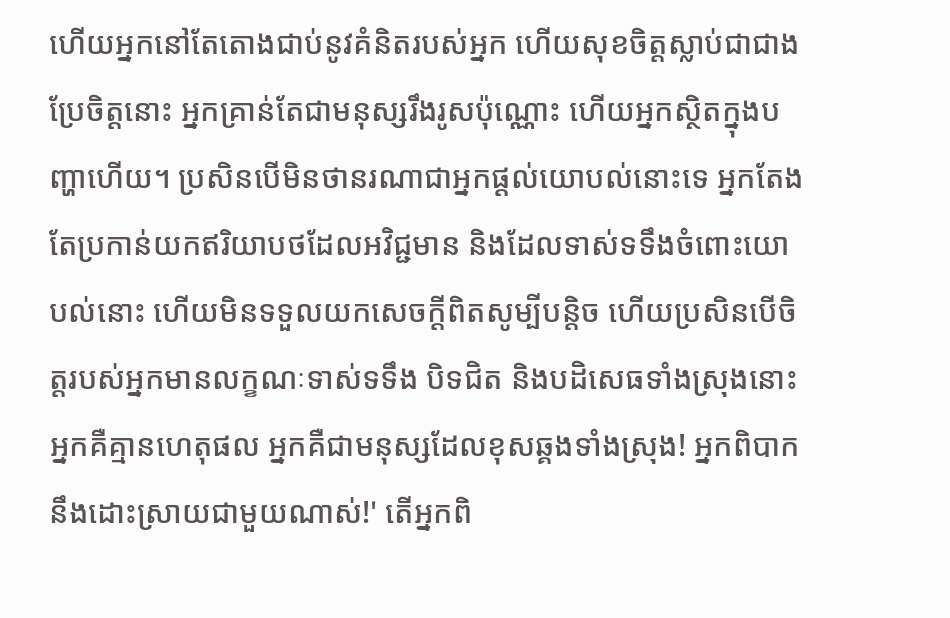ហើយអ្នកនៅតែតោងជាប់នូវគំនិតរបស់អ្នក ហើយសុខចិត្តស្លាប់ជាជាងប្រែចិត្តនោះ អ្នកគ្រាន់តែជាមនុស្សរឹងរូសប៉ុណ្ណោះ ហើយអ្នកស្ថិតក្នុងបញ្ហាហើយ។ ប្រសិនបើមិនថានរណាជាអ្នកផ្ដល់យោបល់នោះទេ អ្នកតែងតែប្រកាន់យកឥរិយាបថដែលអវិជ្ជមាន និងដែលទាស់ទទឹងចំពោះយោបល់នោះ ហើយមិនទទួលយកសេចក្ដីពិតសូម្បីបន្តិច ហើយប្រសិនបើចិត្តរបស់អ្នកមានលក្ខណៈទាស់ទទឹង បិទជិត និងបដិសេធទាំងស្រុងនោះ អ្នកគឺគ្មានហេតុផល អ្នកគឺជាមនុស្សដែលខុសឆ្គងទាំងស្រុង! អ្នកពិបាកនឹងដោះស្រាយជាមួយណាស់!' តើអ្នកពិ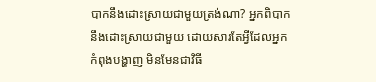បាកនឹងដោះស្រាយជាមួយត្រង់ណា? អ្នកពិបាកនឹងដោះស្រាយជាមួយ ដោយសារតែអ្វីដែលអ្នកកំពុងបង្ហាញ មិនមែនជាវិធី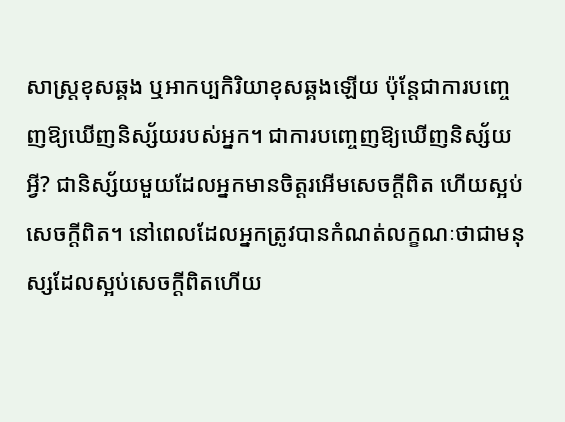សាស្ត្រខុសឆ្គង ឬអាកប្បកិរិយាខុសឆ្គងឡើយ ប៉ុន្តែជាការបញ្ចេញឱ្យឃើញនិស្ស័យរបស់អ្នក។ ជាការបញ្ចេញឱ្យឃើញនិស្ស័យអ្វី? ជានិស្ស័យមួយដែលអ្នកមានចិត្តរអើមសេចក្ដីពិត ហើយស្អប់សេចក្ដីពិត។ នៅពេលដែលអ្នកត្រូវបានកំណត់លក្ខណៈថាជាមនុស្សដែលស្អប់សេចក្ដីពិតហើយ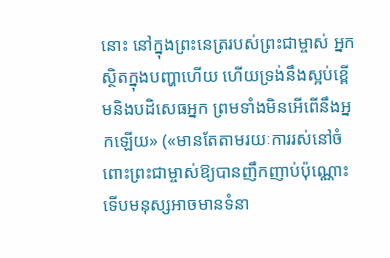នោះ នៅក្នុងព្រះនេត្ររបស់ព្រះជាម្ចាស់ អ្នកស្ថិតក្នុងបញ្ហាហើយ ហើយទ្រង់នឹងស្អប់ខ្ពើមនិងបដិសេធអ្នក ព្រមទាំងមិនអើពើនឹងអ្នកឡើយ» («មានតែតាមរយៈការរស់នៅចំពោះព្រះជាម្ចាស់ឱ្យបានញឹកញាប់ប៉ុណ្ណោះ ទើបមនុស្សអាចមានទំនា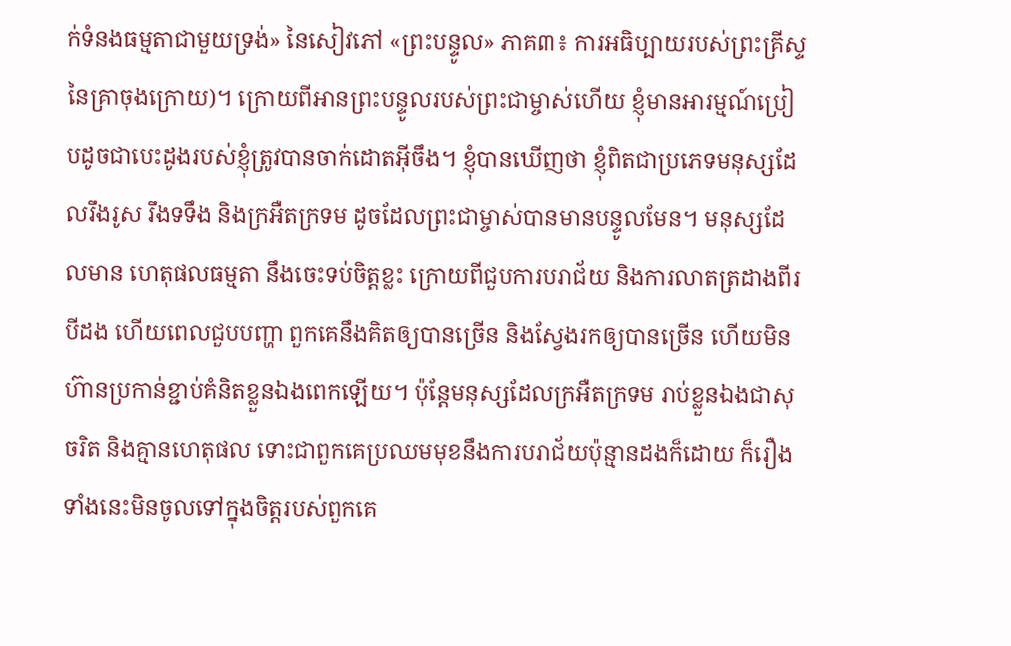ក់ទំនងធម្មតាជាមួយទ្រង់» នៃសៀវភៅ «ព្រះបន្ទូល» ភាគ៣៖ ការអធិប្បាយរបស់ព្រះគ្រីស្ទនៃគ្រាចុងក្រោយ)។ ក្រោយពីអានព្រះបន្ទូលរបស់ព្រះជាម្ចាស់ហើយ ខ្ញុំមានអារម្មណ៍ប្រៀបដូចជាបេះដូងរបស់ខ្ញុំត្រូវបានចាក់ដោតអ៊ីចឹង។ ខ្ញុំបានឃើញថា ខ្ញុំពិតជាប្រភេទមនុស្សដែលរឹងរូស រឹងទទឹង និងក្រអឺតក្រទម ដូចដែលព្រះជាម្ចាស់បានមានបន្ទូលមែន។ មនុស្សដែលមាន ហេតុផលធម្មតា នឹងចេះទប់ចិត្តខ្លះ ក្រោយពីជួបការបរាជ័យ និងការលាតត្រដាងពីរបីដង ហើយពេលជួបបញ្ហា ពួកគេនឹងគិតឲ្យបានច្រើន និងស្វែងរកឲ្យបានច្រើន ហើយមិនហ៊ានប្រកាន់ខ្ជាប់គំនិតខ្លួនឯងពេកឡើយ។ ប៉ុន្តែមនុស្សដែលក្រអឺតក្រទម រាប់ខ្លួនឯងជាសុចរិត និងគ្មានហេតុផល ទោះជាពួកគេប្រឈមមុខនឹងការបរាជ័យប៉ុន្មានដងក៏ដោយ ក៏រឿងទាំងនេះមិនចូលទៅក្នុងចិត្តរបស់ពួកគេ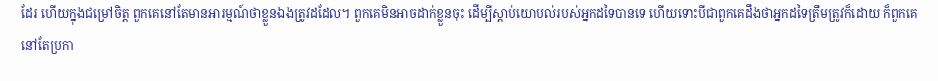ដែរ ហើយក្នុងជម្រៅចិត្ត ពួកគេនៅតែមានអារម្មណ៍ថាខ្លួនឯងត្រូវដដែល។ ពួកគេមិនអាចដាក់ខ្លួនចុះ ដើម្បីស្ដាប់យោបល់របស់អ្នកដទៃបានទេ ហើយទោះបីជាពួកគេដឹងថាអ្នកដទៃត្រឹមត្រូវក៏ដោយ ក៏ពួកគេនៅតែប្រកា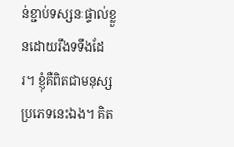ន់ខ្ជាប់ទស្សនៈផ្ទាល់ខ្លួនដោយរឹងទទឹងដែរ។ ខ្ញុំគឺពិតជាមនុស្សប្រភេទនេះឯង។ គិត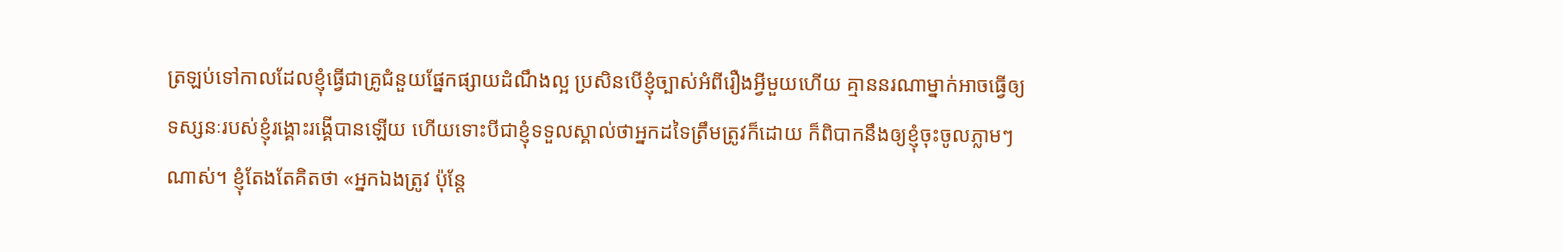ត្រឡប់ទៅកាលដែលខ្ញុំធ្វើជាគ្រូជំនួយផ្នែកផ្សាយដំណឹងល្អ ប្រសិនបើខ្ញុំច្បាស់អំពីរឿងអ្វីមួយហើយ គ្មាននរណាម្នាក់អាចធ្វើឲ្យទស្សនៈរបស់ខ្ញុំរង្គោះរង្គើបានឡើយ ហើយទោះបីជាខ្ញុំទទួលស្គាល់ថាអ្នកដទៃត្រឹមត្រូវក៏ដោយ ក៏ពិបាកនឹងឲ្យខ្ញុំចុះចូលភ្លាមៗណាស់។ ខ្ញុំតែងតែគិតថា «អ្នកឯងត្រូវ ប៉ុន្តែ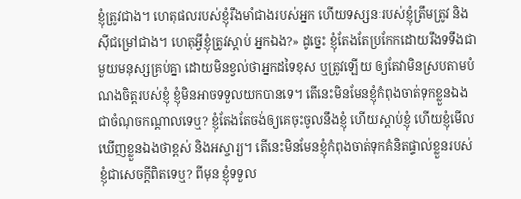ខ្ញុំត្រូវជាង។ ហេតុផលរបស់ខ្ញុំរឹងមាំជាងរបស់អ្នក ហើយទស្សនៈរបស់ខ្ញុំត្រឹមត្រូវ និងស៊ីជម្រៅជាង។ ហេតុអ្វីខ្ញុំត្រូវស្ដាប់ អ្នកឯង?» ដូច្នេះ ខ្ញុំតែងតែប្រកែកដោយរឹងទទឹងជាមួយមនុស្សគ្រប់គ្នា ដោយមិនខ្វល់ថាអ្នកដទៃខុស ឬត្រូវឡើយ ឲ្យតែវាមិនស្របតាមបំណងចិត្តរបស់ខ្ញុំ ខ្ញុំមិនអាចទទួលយកបានទេ។ តើនេះមិនមែនខ្ញុំកំពុងចាត់ទុកខ្លួនឯងជាចំណុចកណ្ដាលទេឬ? ខ្ញុំតែងតែចង់ឲ្យគេចុះចូលនឹងខ្ញុំ ហើយស្ដាប់ខ្ញុំ ហើយខ្ញុំមើលឃើញខ្លួនឯងថាខ្ពស់ និងអស្ចារ្យ។ តើនេះមិនមែនខ្ញុំកំពុងចាត់ទុកគំនិតផ្ទាល់ខ្លួនរបស់ខ្ញុំជាសេចក្ដីពិតទេឬ? ពីមុន ខ្ញុំទទួល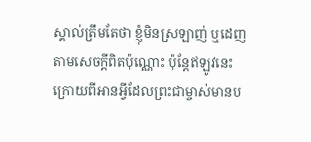ស្គាល់ត្រឹមតែថា ខ្ញុំមិនស្រឡាញ់ ឬដេញតាមសេចក្ដីពិតប៉ុណ្ណោះ ប៉ុន្តែឥឡូវនេះ ក្រោយពីអានអ្វីដែលព្រះជាម្ចាស់មានប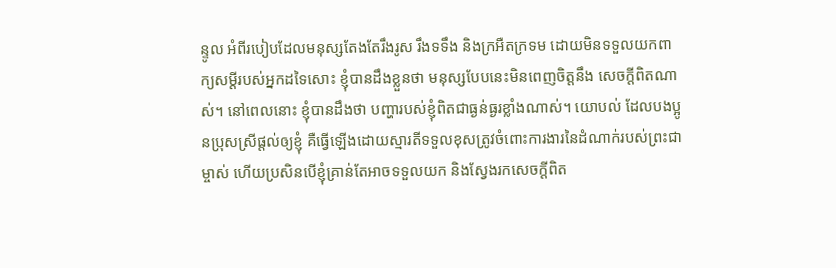ន្ទូល អំពីរបៀបដែលមនុស្សតែងតែរឹងរូស រឹងទទឹង និងក្រអឺតក្រទម ដោយមិនទទួលយកពាក្យសម្ដីរបស់អ្នកដទៃសោះ ខ្ញុំបានដឹងខ្លួនថា មនុស្សបែបនេះមិនពេញចិត្តនឹង សេចក្ដីពិតណាស់។ នៅពេលនោះ ខ្ញុំបានដឹងថា បញ្ហារបស់ខ្ញុំពិតជាធ្ងន់ធ្ងរខ្លាំងណាស់។ យោបល់ ដែលបងប្អូនប្រុសស្រីផ្ដល់ឲ្យខ្ញុំ គឺធ្វើឡើងដោយស្មារតីទទួលខុសត្រូវចំពោះការងារនៃដំណាក់របស់ព្រះជាម្ចាស់ ហើយប្រសិនបើខ្ញុំគ្រាន់តែអាចទទួលយក និងស្វែងរកសេចក្ដីពិត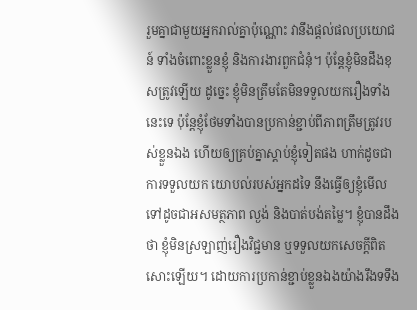រួមគ្នាជាមួយអ្នករាល់គ្នាប៉ុណ្ណោះ វានឹងផ្ដល់ផលប្រយោជន៍ ទាំងចំពោះខ្លួនខ្ញុំ និងការងារពួកជំនុំ។ ប៉ុន្តែខ្ញុំមិនដឹងខុសត្រូវឡើយ ដូច្នេះ ខ្ញុំមិនត្រឹមតែមិនទទួលយករឿងទាំងនេះទេ ប៉ុន្តែខ្ញុំថែមទាំងបានប្រកាន់ខ្ជាប់ពីភាពត្រឹមត្រូវរបស់ខ្លួនឯង ហើយឲ្យគ្រប់គ្នាស្ដាប់ខ្ញុំទៀតផង ហាក់ដូចជាការទទួលយក យោបល់របស់អ្នកដទៃ នឹងធ្វើឲ្យខ្ញុំមើលទៅដូចជាអសមត្ថភាព ល្ងង់ និងបាត់បង់តម្លៃ។ ខ្ញុំបានដឹងថា ខ្ញុំមិនស្រឡាញ់រឿងវិជ្ជមាន ឬទទួលយកសេចក្ដីពិតសោះឡើយ។ ដោយការប្រកាន់ខ្ជាប់ខ្លួនឯងយ៉ាងរឹងទទឹង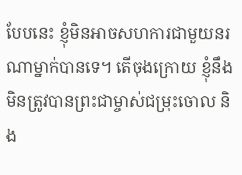បែបនេះ ខ្ញុំមិនអាចសហការជាមួយនរណាម្នាក់បានទេ។ តើចុងក្រោយ ខ្ញុំនឹងមិនត្រូវបានព្រះជាម្ចាស់ជម្រុះចោល និង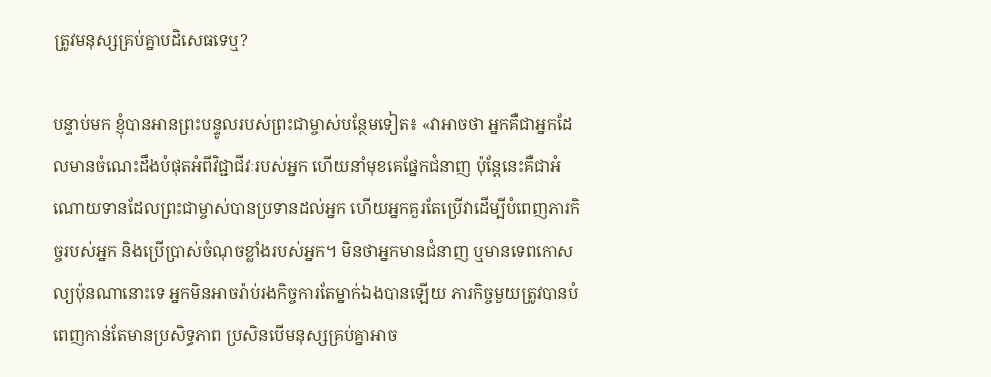ត្រូវមនុស្សគ្រប់គ្នាបដិសេធទេឬ?

បន្ទាប់មក ខ្ញុំបានអានព្រះបន្ទូលរបស់ព្រះជាម្ចាស់បន្ថែមទៀត៖ «វាអាចថា អ្នកគឺជាអ្នកដែលមានចំណេះដឹងបំផុតអំពីវិជ្ជាជីវៈរបស់អ្នក ហើយនាំមុខគេផ្នែកជំនាញ ប៉ុន្តែនេះគឺជាអំណោយទានដែលព្រះជាម្ចាស់បានប្រទានដល់អ្នក ហើយអ្នកគួរតែប្រើវាដើម្បីបំពេញភារកិច្ចរបស់អ្នក និងប្រើប្រាស់ចំណុចខ្លាំងរបស់អ្នក។ មិនថាអ្នកមានជំនាញ ឬមានទេពកោសល្យប៉ុនណានោះទេ អ្នកមិនអាចរ៉ាប់រងកិច្ចការតែម្នាក់ឯងបានឡើយ ភារកិច្ចមួយត្រូវបានបំពេញកាន់តែមានប្រសិទ្ធភាព ប្រសិនបើមនុស្សគ្រប់គ្នាអាច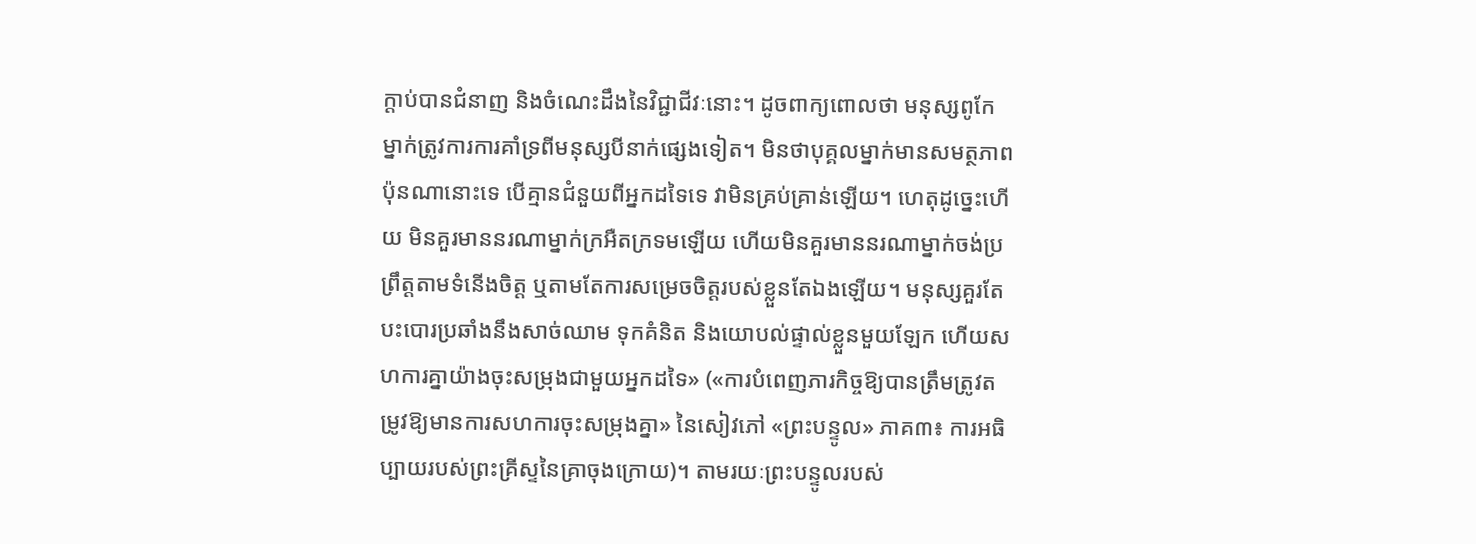ក្តាប់បានជំនាញ និងចំណេះដឹងនៃវិជ្ជាជីវៈនោះ។ ដូចពាក្យពោលថា មនុស្សពូកែម្នាក់ត្រូវការការគាំទ្រពីមនុស្សបីនាក់ផ្សេងទៀត។ មិនថាបុគ្គលម្នាក់មានសមត្ថភាពប៉ុនណានោះទេ បើគ្មានជំនួយពីអ្នកដទៃទេ វាមិនគ្រប់គ្រាន់ឡើយ។ ហេតុដូច្នេះហើយ មិនគួរមាននរណាម្នាក់ក្រអឺតក្រទមឡើយ ហើយមិនគួរមាននរណាម្នាក់ចង់ប្រព្រឹត្តតាមទំនើងចិត្ត ឬតាមតែការសម្រេចចិត្តរបស់ខ្លួនតែឯងឡើយ។ មនុស្សគួរតែបះបោរប្រឆាំងនឹងសាច់ឈាម ទុកគំនិត និងយោបល់ផ្ទាល់ខ្លួនមួយឡែក ហើយសហការគ្នាយ៉ាងចុះសម្រុងជាមួយអ្នកដទៃ» («ការបំពេញភារកិច្ចឱ្យបានត្រឹមត្រូវតម្រូវឱ្យមានការសហការចុះសម្រុងគ្នា» នៃសៀវភៅ «ព្រះបន្ទូល» ភាគ៣៖ ការអធិប្បាយរបស់ព្រះគ្រីស្ទនៃគ្រាចុងក្រោយ)។ តាមរយៈព្រះបន្ទូលរបស់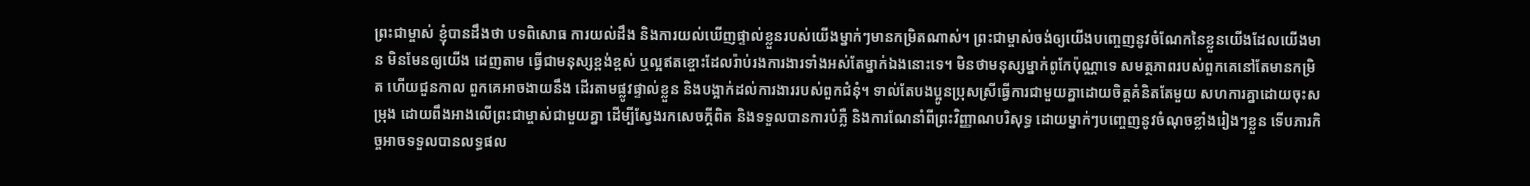ព្រះជាម្ចាស់ ខ្ញុំបានដឹងថា បទពិសោធ ការយល់ដឹង និងការយល់ឃើញផ្ទាល់ខ្លួនរបស់យើងម្នាក់ៗមានកម្រិតណាស់។ ព្រះជាម្ចាស់ចង់ឲ្យយើងបញ្ចេញនូវចំណែកនៃខ្លួនយើងដែលយើងមាន មិនមែនឲ្យយើង ដេញតាម ធ្វើជាមនុស្សខ្ពង់ខ្ពស់ ឬល្អឥតខ្ចោះដែលរ៉ាប់រងការងារទាំងអស់តែម្នាក់ឯងនោះទេ។ មិនថាមនុស្សម្នាក់ពូកែប៉ុណ្ណាទេ សមត្ថភាពរបស់ពួកគេនៅតែមានកម្រិត ហើយជួនកាល ពួកគេអាចងាយនឹង ដើរតាមផ្លូវផ្ទាល់ខ្លួន និងបង្អាក់ដល់ការងាររបស់ពួកជំនុំ។ ទាល់តែបងប្អូនប្រុសស្រីធ្វើការជាមួយគ្នាដោយចិត្តគំនិតតែមួយ សហការគ្នាដោយចុះសម្រុង ដោយពឹងអាងលើព្រះជាម្ចាស់ជាមួយគ្នា ដើម្បីស្វែងរកសេចក្ដីពិត និងទទួលបានការបំភ្លឺ និងការណែនាំពីព្រះវិញ្ញាណបរិសុទ្ធ ដោយម្នាក់ៗបញ្ចេញនូវចំណុចខ្លាំងរៀងៗខ្លួន ទើបភារកិច្ចអាចទទួលបានលទ្ធផល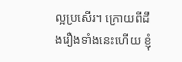ល្អប្រសើរ។ ក្រោយពីដឹងរឿងទាំងនេះហើយ ខ្ញុំ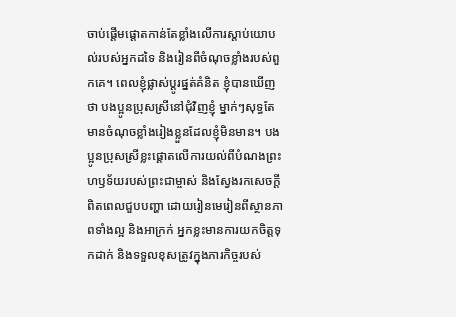ចាប់ផ្ដើមផ្ដោតកាន់តែខ្លាំងលើការស្ដាប់យោបល់របស់អ្នកដទៃ និងរៀនពីចំណុចខ្លាំងរបស់ពួកគេ។ ពេលខ្ញុំផ្លាស់ប្ដូរផ្នត់គំនិត ខ្ញុំបានឃើញថា បងប្អូនប្រុសស្រីនៅជុំវិញខ្ញុំ ម្នាក់ៗសុទ្ធតែមានចំណុចខ្លាំងរៀងខ្លួនដែលខ្ញុំមិនមាន។ បងប្អូនប្រុសស្រីខ្លះផ្ដោតលើការយល់ពីបំណងព្រះហឫទ័យរបស់ព្រះជាម្ចាស់ និងស្វែងរកសេចក្ដីពិតពេលជួបបញ្ហា ដោយរៀនមេរៀនពីស្ថានភាពទាំងល្អ និងអាក្រក់ អ្នកខ្លះមានការយកចិត្តទុកដាក់ និងទទួលខុសត្រូវក្នុងភារកិច្ចរបស់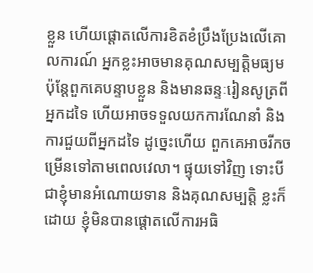ខ្លួន ហើយផ្ដោតលើការខិតខំប្រឹងប្រែងលើគោលការណ៍ អ្នកខ្លះអាចមានគុណសម្បត្តិមធ្យម ប៉ុន្តែពួកគេបន្ទាបខ្លួន និងមានឆន្ទៈរៀនសូត្រពីអ្នកដទៃ ហើយអាចទទួលយកការណែនាំ និងការជួយពីអ្នកដទៃ ដូច្នេះហើយ ពួកគេអាចរីកចម្រើនទៅតាមពេលវេលា។ ផ្ទុយទៅវិញ ទោះបីជាខ្ញុំមានអំណោយទាន និងគុណសម្បត្តិ ខ្លះក៏ដោយ ខ្ញុំមិនបានផ្ដោតលើការអធិ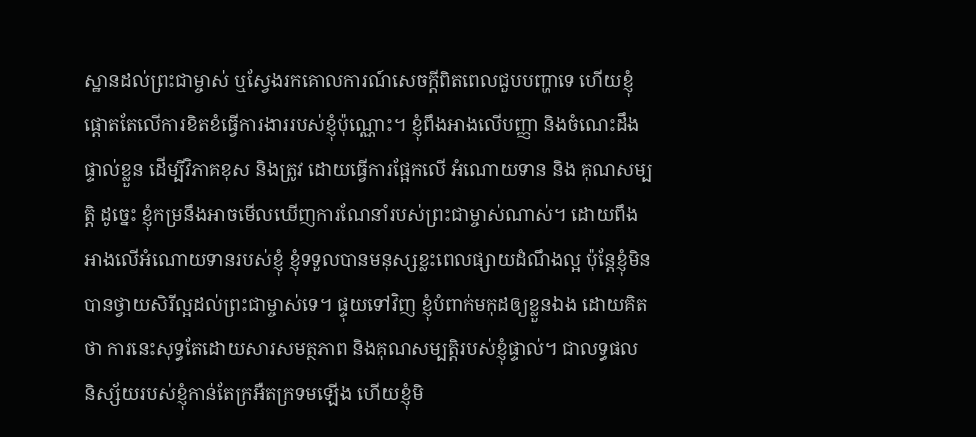ស្ឋានដល់ព្រះជាម្ចាស់ ឬស្វែងរកគោលការណ៍សេចក្ដីពិតពេលជួបបញ្ហាទេ ហើយខ្ញុំផ្ដោតតែលើការខិតខំធ្វើការងាររបស់ខ្ញុំប៉ុណ្ណោះ។ ខ្ញុំពឹងអាងលើបញ្ញា និងចំណេះដឹងផ្ទាល់ខ្លួន ដើម្បីវិភាគខុស និងត្រូវ ដោយធ្វើការផ្អែកលើ អំណោយទាន និង គុណសម្បត្តិ ដូច្នេះ ខ្ញុំកម្រនឹងអាចមើលឃើញការណែនាំរបស់ព្រះជាម្ចាស់ណាស់។ ដោយពឹងអាងលើអំណោយទានរបស់ខ្ញុំ ខ្ញុំទទួលបានមនុស្សខ្លះពេលផ្សាយដំណឹងល្អ ប៉ុន្តែខ្ញុំមិនបានថ្វាយសិរីល្អដល់ព្រះជាម្ចាស់ទេ។ ផ្ទុយទៅវិញ ខ្ញុំបំពាក់មកុដឲ្យខ្លួនឯង ដោយគិតថា ការនេះសុទ្ធតែដោយសារសមត្ថភាព និងគុណសម្បត្តិរបស់ខ្ញុំផ្ទាល់។ ជាលទ្ធផល និស្ស័យរបស់ខ្ញុំកាន់តែក្រអឺតក្រទមឡើង ហើយខ្ញុំមិ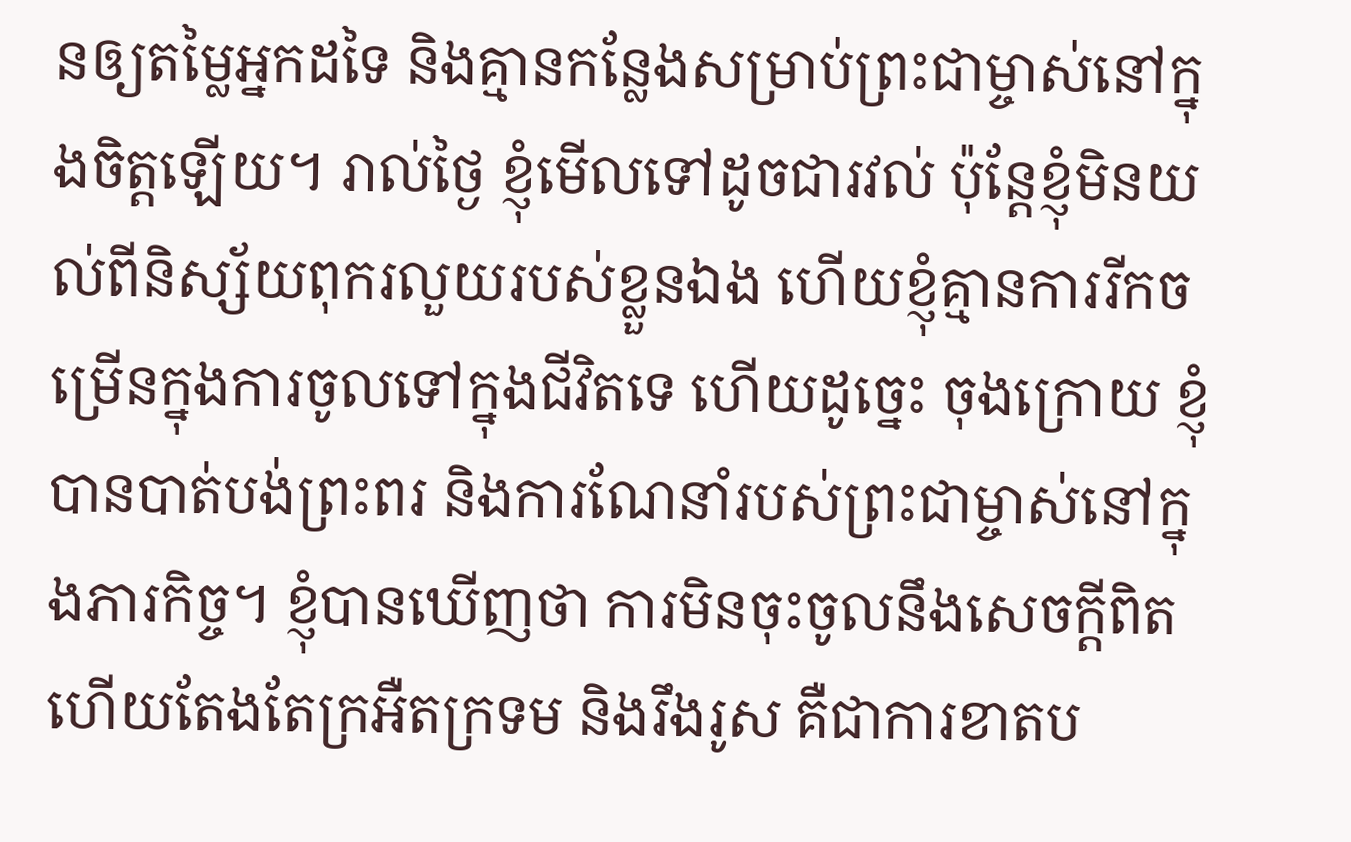នឲ្យតម្លៃអ្នកដទៃ និងគ្មានកន្លែងសម្រាប់ព្រះជាម្ចាស់នៅក្នុងចិត្តឡើយ។ រាល់ថ្ងៃ ខ្ញុំមើលទៅដូចជារវល់ ប៉ុន្តែខ្ញុំមិនយល់ពីនិស្ស័យពុករលួយរបស់ខ្លួនឯង ហើយខ្ញុំគ្មានការរីកចម្រើនក្នុងការចូលទៅក្នុងជីវិតទេ ហើយដូច្នេះ ចុងក្រោយ ខ្ញុំបានបាត់បង់ព្រះពរ និងការណែនាំរបស់ព្រះជាម្ចាស់នៅក្នុងភារកិច្ច។ ខ្ញុំបានឃើញថា ការមិនចុះចូលនឹងសេចក្ដីពិត ហើយតែងតែក្រអឺតក្រទម និងរឹងរូស គឺជាការខាតប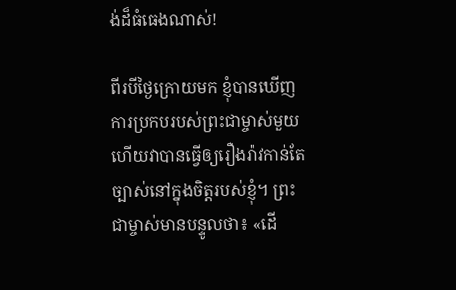ង់ដ៏ធំធេងណាស់!

ពីរបីថ្ងៃក្រោយមក ខ្ញុំបានឃើញការប្រកបរបស់ព្រះជាម្ចាស់មួយ ហើយវាបានធ្វើឲ្យរឿងរ៉ាវកាន់តែច្បាស់នៅក្នុងចិត្តរបស់ខ្ញុំ។ ព្រះជាម្ចាស់មានបន្ទូលថា៖ «ដើ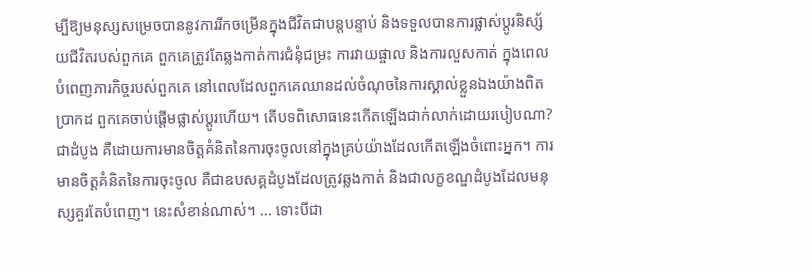ម្បីឱ្យមនុស្សសម្រេចបាននូវការរីកចម្រើនក្នុងជីវិតជាបន្តបន្ទាប់ និងទទួលបានការផ្លាស់ប្ដូរនិស្ស័យជីវិតរបស់ពួកគេ ពួកគេត្រូវតែឆ្លងកាត់ការជំនុំជម្រះ ការវាយផ្ចាល និងការលួសកាត់ ក្នុងពេលបំពេញភារកិច្ចរបស់ពួកគេ នៅពេលដែលពួកគេឈានដល់ចំណុចនៃការស្គាល់ខ្លួនឯងយ៉ាងពិតប្រាកដ ពួកគេចាប់ផ្ដើមផ្លាស់ប្ដូរហើយ។ តើបទពិសោធនេះកើតឡើងជាក់លាក់ដោយរបៀបណា? ជាដំបូង គឺដោយការមានចិត្តគំនិតនៃការចុះចូលនៅក្នុងគ្រប់យ៉ាងដែលកើតឡើងចំពោះអ្នក។ ការមានចិត្តគំនិតនៃការចុះចូល គឺជាឧបសគ្គដំបូងដែលត្រូវឆ្លងកាត់ និងជាលក្ខខណ្ឌដំបូងដែលមនុស្សគួរតែបំពេញ។ នេះសំខាន់ណាស់។ ... ទោះបីជា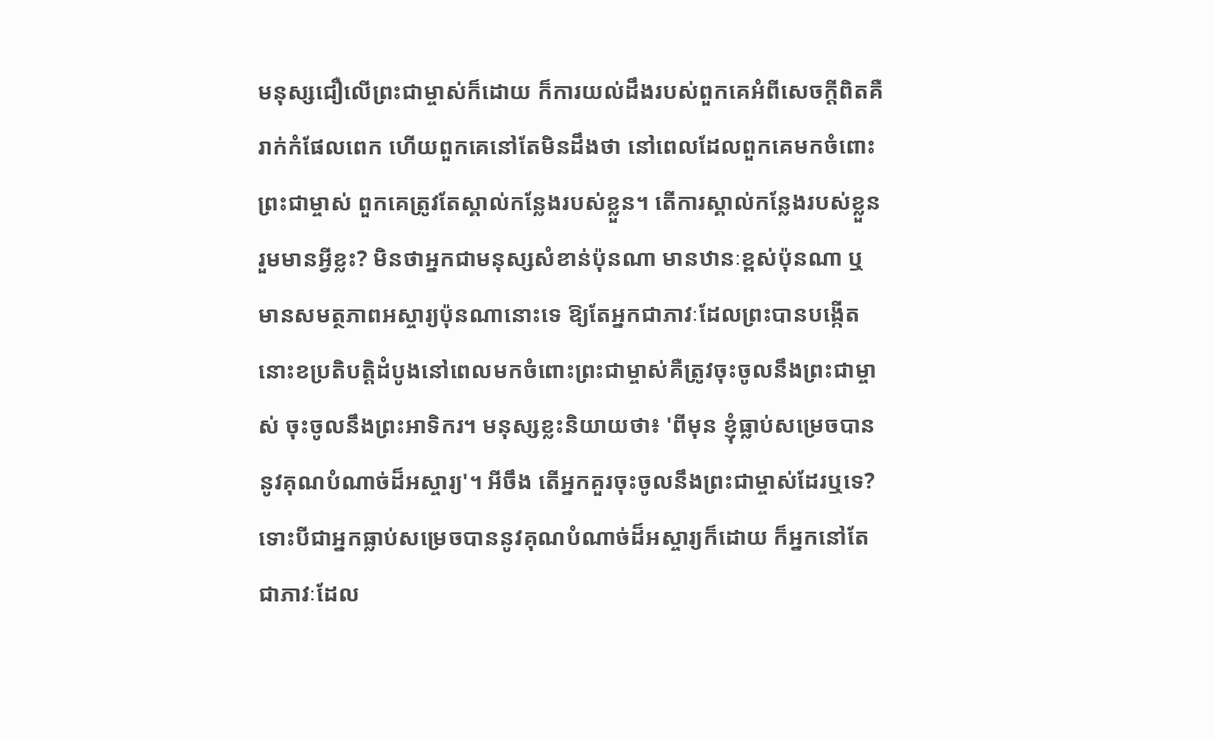មនុស្សជឿលើព្រះជាម្ចាស់ក៏ដោយ ក៏ការយល់ដឹងរបស់ពួកគេអំពីសេចក្ដីពិតគឺរាក់កំផែលពេក ហើយពួកគេនៅតែមិនដឹងថា នៅពេលដែលពួកគេមកចំពោះព្រះជាម្ចាស់ ពួកគេត្រូវតែស្គាល់កន្លែងរបស់ខ្លួន។ តើការស្គាល់កន្លែងរបស់ខ្លួនរួមមានអ្វីខ្លះ? មិនថាអ្នកជាមនុស្សសំខាន់ប៉ុនណា មានឋានៈខ្ពស់ប៉ុនណា ឬមានសមត្ថភាពអស្ចារ្យប៉ុនណានោះទេ ឱ្យតែអ្នកជាភាវៈដែលព្រះបានបង្កើត នោះខប្រតិបត្តិដំបូងនៅពេលមកចំពោះព្រះជាម្ចាស់គឺត្រូវចុះចូលនឹងព្រះជាម្ចាស់ ចុះចូលនឹងព្រះអាទិករ។ មនុស្សខ្លះនិយាយថា៖ 'ពីមុន ខ្ញុំធ្លាប់សម្រេចបាននូវគុណបំណាច់ដ៏អស្ចារ្យ'។ អីចឹង តើអ្នកគួរចុះចូលនឹងព្រះជាម្ចាស់ដែរឬទេ? ទោះបីជាអ្នកធ្លាប់សម្រេចបាននូវគុណបំណាច់ដ៏អស្ចារ្យក៏ដោយ ក៏អ្នកនៅតែជាភាវៈដែល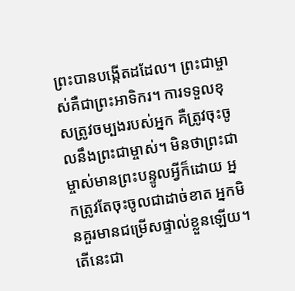ព្រះបានបង្កើតដដែល។ ព្រះជាម្ចាស់គឺជាព្រះអាទិករ។ ការទទួលខុសត្រូវចម្បងរបស់អ្នក គឺត្រូវចុះចូលនឹងព្រះជាម្ចាស់។ មិនថាព្រះជាម្ចាស់មានព្រះបន្ទូលអ្វីក៏ដោយ អ្នកត្រូវតែចុះចូលជាដាច់ខាត អ្នកមិនគួរមានជម្រើសផ្ទាល់ខ្លួនឡើយ។ តើនេះជា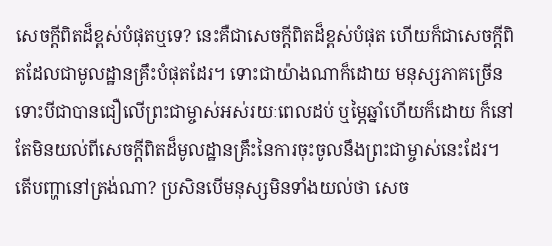សេចក្ដីពិតដ៏ខ្ពស់បំផុតឬទេ? នេះគឺជាសេចក្ដីពិតដ៏ខ្ពស់បំផុត ហើយក៏ជាសេចក្ដីពិតដែលជាមូលដ្ឋានគ្រឹះបំផុតដែរ។ ទោះជាយ៉ាងណាក៏ដោយ មនុស្សភាគច្រើន ទោះបីជាបានជឿលើព្រះជាម្ចាស់អស់រយៈពេលដប់ ឬម្ភៃឆ្នាំហើយក៏ដោយ ក៏នៅតែមិនយល់ពីសេចក្ដីពិតដ៏មូលដ្ឋានគ្រឹះនៃការចុះចូលនឹងព្រះជាម្ចាស់នេះដែរ។ តើបញ្ហានៅត្រង់ណា? ប្រសិនបើមនុស្សមិនទាំងយល់ថា សេច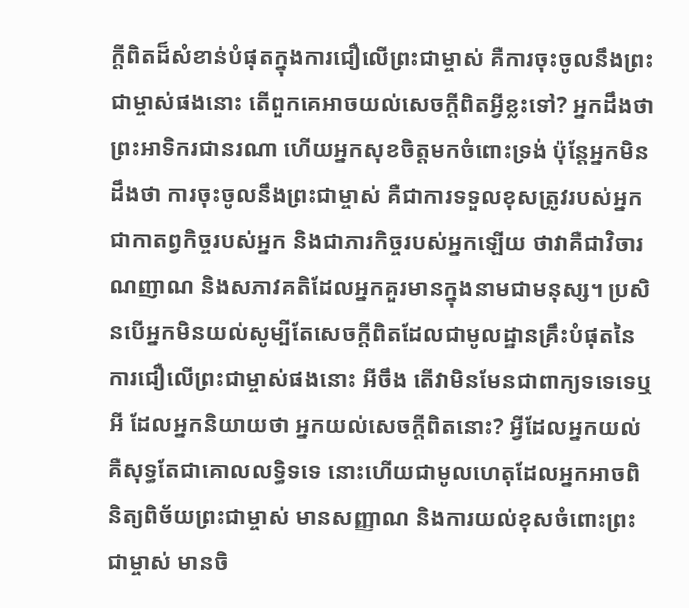ក្ដីពិតដ៏សំខាន់បំផុតក្នុងការជឿលើព្រះជាម្ចាស់ គឺការចុះចូលនឹងព្រះជាម្ចាស់ផងនោះ តើពួកគេអាចយល់សេចក្ដីពិតអ្វីខ្លះទៅ? អ្នកដឹងថា ព្រះអាទិករជានរណា ហើយអ្នកសុខចិត្តមកចំពោះទ្រង់ ប៉ុន្តែអ្នកមិនដឹងថា ការចុះចូលនឹងព្រះជាម្ចាស់ គឺជាការទទួលខុសត្រូវរបស់អ្នក ជាកាតព្វកិច្ចរបស់អ្នក និងជាភារកិច្ចរបស់អ្នកឡើយ ថាវាគឺជាវិចារណញាណ និងសភាវគតិដែលអ្នកគួរមានក្នុងនាមជាមនុស្ស។ ប្រសិនបើអ្នកមិនយល់សូម្បីតែសេចក្ដីពិតដែលជាមូលដ្ឋានគ្រឹះបំផុតនៃការជឿលើព្រះជាម្ចាស់ផងនោះ អីចឹង តើវាមិនមែនជាពាក្យទទេទេឬអី ដែលអ្នកនិយាយថា អ្នកយល់សេចក្ដីពិតនោះ? អ្វីដែលអ្នកយល់ គឺសុទ្ធតែជាគោលលទ្ធិទទេ នោះហើយជាមូលហេតុដែលអ្នកអាចពិនិត្យពិច័យព្រះជាម្ចាស់ មានសញ្ញាណ និងការយល់ខុសចំពោះព្រះជាម្ចាស់ មានចិ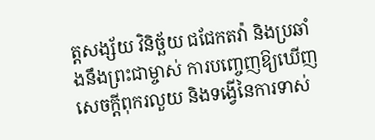ត្តសង្ស័យ វិនិច្ឆ័យ ជជែកតវ៉ា និងប្រឆាំងនឹងព្រះជាម្ចាស់ ការបញ្ចេញឱ្យឃើញសេចក្ដីពុករលួយ និងទង្វើនៃការទាស់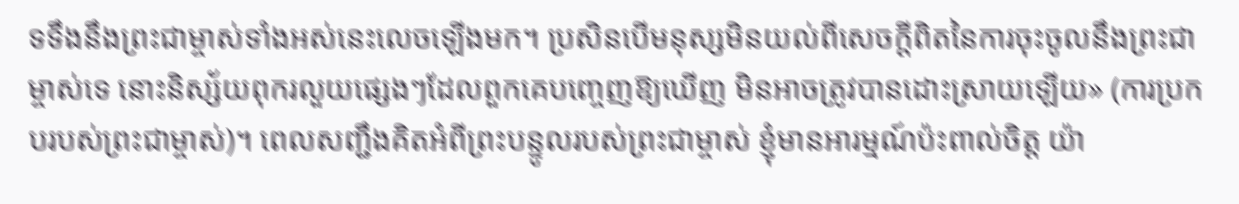ទទឹងនឹងព្រះជាម្ចាស់ទាំងអស់នេះលេចឡើងមក។ ប្រសិនបើមនុស្សមិនយល់ពីសេចក្ដីពិតនៃការចុះចូលនឹងព្រះជាម្ចាស់ទេ នោះនិស្ស័យពុករលួយផ្សេងៗដែលពួកគេបញ្ចេញឱ្យឃើញ មិនអាចត្រូវបានដោះស្រាយឡើយ» (ការប្រកបរបស់ព្រះជាម្ចាស់)។ ពេលសញ្ជឹងគិតអំពីព្រះបន្ទូលរបស់ព្រះជាម្ចាស់ ខ្ញុំមានអារម្មណ៍ប៉ះពាល់ចិត្ត យ៉ា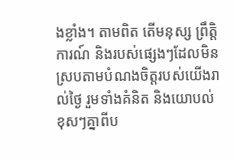ងខ្លាំង។ តាមពិត តើមនុស្ស ព្រឹត្តិការណ៍ និងរបស់ផ្សេងៗដែលមិនស្របតាមបំណងចិត្តរបស់យើងរាល់ថ្ងៃ រួមទាំងគំនិត និងយោបល់ខុសៗគ្នាពីប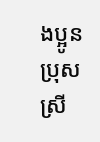ងប្អូនប្រុសស្រី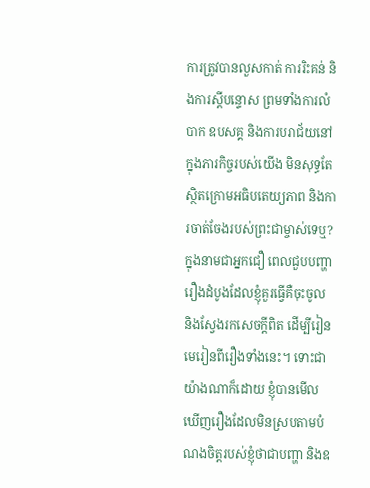ការត្រូវបានលួសកាត់ ការរិះគន់ និងការស្តីបន្ទោស ព្រមទាំងការលំបាក ឧបសគ្គ និងការបរាជ័យនៅក្នុងភារកិច្ចរបស់យើង មិនសុទ្ធតែស្ថិតក្រោមអធិបតេយ្យភាព និងការចាត់ចែងរបស់ព្រះជាម្ចាស់ទេឬ? ក្នុងនាមជាអ្នកជឿ ពេលជួបបញ្ហា រឿងដំបូងដែលខ្ញុំគួរធ្វើគឺចុះចូល និងស្វែងរកសេចក្ដីពិត ដើម្បីរៀនមេរៀនពីរឿងទាំងនេះ។ ទោះជាយ៉ាងណាក៏ដោយ ខ្ញុំបានមើលឃើញរឿងដែលមិនស្របតាមបំណងចិត្តរបស់ខ្ញុំថាជាបញ្ហា និងឧ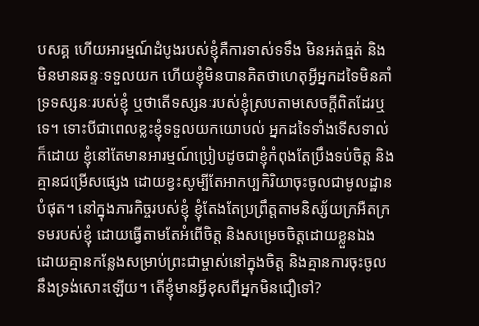បសគ្គ ហើយអារម្មណ៍ដំបូងរបស់ខ្ញុំគឺការទាស់ទទឹង មិនអត់ធ្មត់ និងមិនមានឆន្ទៈទទួលយក ហើយខ្ញុំមិនបានគិតថាហេតុអ្វីអ្នកដទៃមិនគាំទ្រទស្សនៈរបស់ខ្ញុំ ឬថាតើទស្សនៈរបស់ខ្ញុំស្របតាមសេចក្ដីពិតដែរឬទេ។ ទោះបីជាពេលខ្លះខ្ញុំទទួលយកយោបល់ អ្នកដទៃទាំងទើសទាល់ក៏ដោយ ខ្ញុំនៅតែមានអារម្មណ៍ប្រៀបដូចជាខ្ញុំកំពុងតែប្រឹងទប់ចិត្ត និងគ្មានជម្រើសផ្សេង ដោយខ្វះសូម្បីតែអាកប្បកិរិយាចុះចូលជាមូលដ្ឋានបំផុត។ នៅក្នុងភារកិច្ចរបស់ខ្ញុំ ខ្ញុំតែងតែប្រព្រឹត្តតាមនិស្ស័យក្រអឺតក្រទមរបស់ខ្ញុំ ដោយធ្វើតាមតែអំពើចិត្ត និងសម្រេចចិត្តដោយខ្លួនឯង ដោយគ្មានកន្លែងសម្រាប់ព្រះជាម្ចាស់នៅក្នុងចិត្ត និងគ្មានការចុះចូលនឹងទ្រង់សោះឡើយ។ តើខ្ញុំមានអ្វីខុសពីអ្នកមិនជឿទៅ?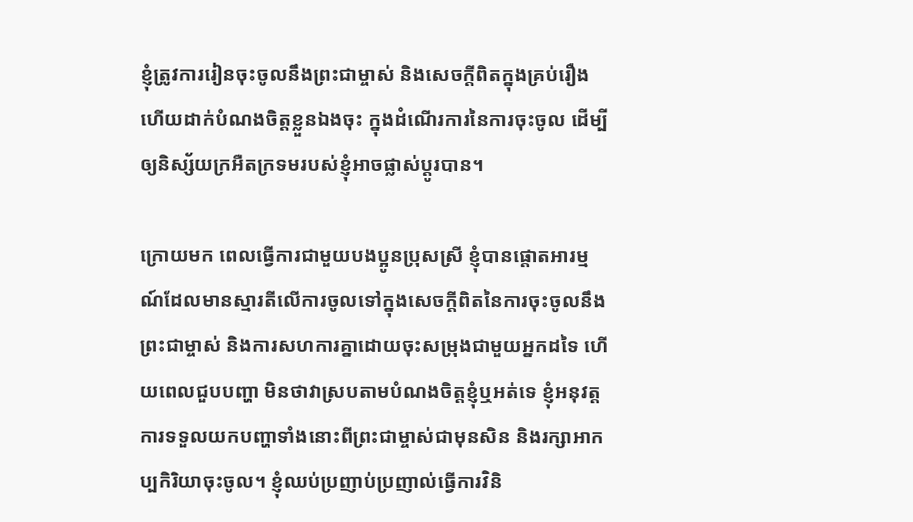ខ្ញុំត្រូវការរៀនចុះចូលនឹងព្រះជាម្ចាស់ និងសេចក្ដីពិតក្នុងគ្រប់រឿង ហើយដាក់បំណងចិត្តខ្លួនឯងចុះ ក្នុងដំណើរការនៃការចុះចូល ដើម្បីឲ្យនិស្ស័យក្រអឺតក្រទមរបស់ខ្ញុំអាចផ្លាស់ប្ដូរបាន។

ក្រោយមក ពេលធ្វើការជាមួយបងប្អូនប្រុសស្រី ខ្ញុំបានផ្ដោតអារម្មណ៍ដែលមានស្មារតីលើការចូលទៅក្នុងសេចក្ដីពិតនៃការចុះចូលនឹងព្រះជាម្ចាស់ និងការសហការគ្នាដោយចុះសម្រុងជាមួយអ្នកដទៃ ហើយពេលជួបបញ្ហា មិនថាវាស្របតាមបំណងចិត្តខ្ញុំឬអត់ទេ ខ្ញុំអនុវត្តការទទួលយកបញ្ហាទាំងនោះពីព្រះជាម្ចាស់ជាមុនសិន និងរក្សាអាកប្បកិរិយាចុះចូល។ ខ្ញុំឈប់ប្រញាប់ប្រញាល់ធ្វើការវិនិ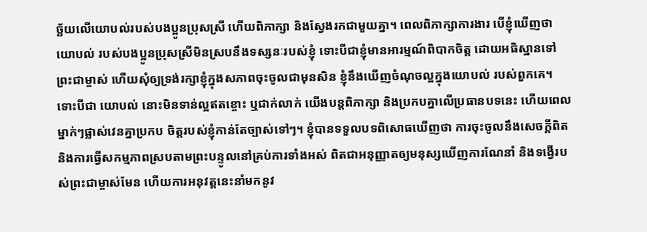ច្ឆ័យលើយោបល់របស់បងប្អូនប្រុសស្រី ហើយពិភាក្សា និងស្វែងរកជាមួយគ្នា។ ពេលពិភាក្សាការងារ បើខ្ញុំឃើញថា យោបល់ របស់បងប្អូនប្រុសស្រីមិនស្របនឹងទស្សនៈរបស់ខ្ញុំ ទោះបីជាខ្ញុំមានអារម្មណ៍ពិបាកចិត្ត ដោយអធិស្ឋានទៅព្រះជាម្ចាស់ ហើយសុំឲ្យទ្រង់រក្សាខ្ញុំក្នុងសភាពចុះចូលជាមុនសិន ខ្ញុំនឹងឃើញចំណុចល្អក្នុងយោបល់ របស់ពួកគេ។ ទោះបីជា យោបល់ នោះមិនទាន់ល្អឥតខ្ចោះ ឬជាក់លាក់ យើងបន្តពិភាក្សា និងប្រកបគ្នាលើប្រធានបទនេះ ហើយពេលម្នាក់ៗផ្លាស់វេនគ្នាប្រកប ចិត្តរបស់ខ្ញុំកាន់តែច្បាស់ទៅៗ។ ខ្ញុំបានទទួលបទពិសោធឃើញថា ការចុះចូលនឹងសេចក្ដីពិត និងការធ្វើសកម្មភាពស្របតាមព្រះបន្ទូលនៅគ្រប់ការទាំងអស់ ពិតជាអនុញ្ញាតឲ្យមនុស្សឃើញការណែនាំ និងទង្វើរបស់ព្រះជាម្ចាស់មែន ហើយការអនុវត្តនេះនាំមកនូវ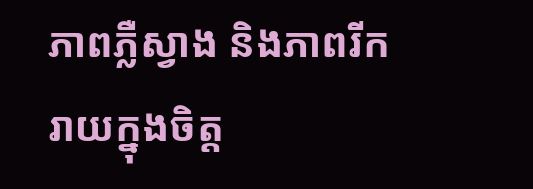ភាពភ្លឺស្វាង និងភាពរីករាយក្នុងចិត្ត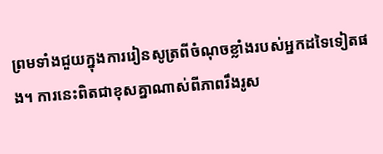ព្រមទាំងជួយក្នុងការរៀនសូត្រពីចំណុចខ្លាំងរបស់អ្នកដទៃទៀតផង។ ការនេះពិតជាខុសគ្នាណាស់ពីភាពរឹងរូស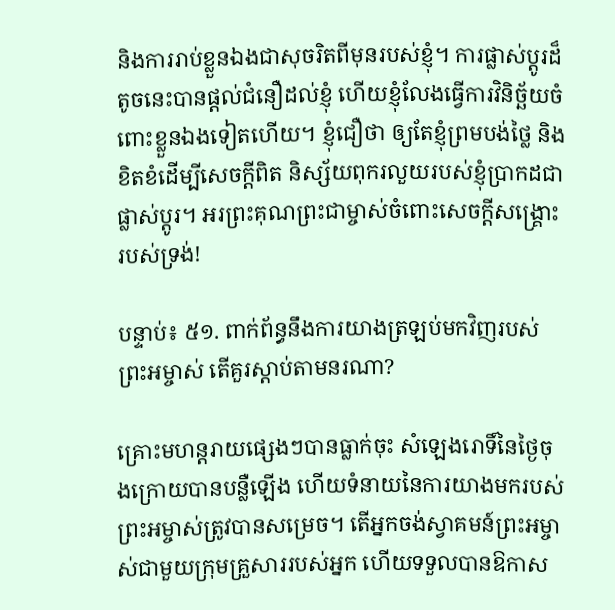និងការរាប់ខ្លួនឯងជាសុចរិតពីមុនរបស់ខ្ញុំ។ ការផ្លាស់ប្ដូរដ៏តូចនេះបានផ្ដល់ជំនឿដល់ខ្ញុំ ហើយខ្ញុំលែងធ្វើការវិនិច្ឆ័យចំពោះខ្លួនឯងទៀតហើយ។ ខ្ញុំជឿថា ឲ្យតែខ្ញុំព្រមបង់ថ្លៃ និងខិតខំដើម្បីសេចក្ដីពិត និស្ស័យពុករលួយរបស់ខ្ញុំប្រាកដជាផ្លាស់ប្ដូរ។ អរព្រះគុណព្រះជាម្ចាស់ចំពោះសេចក្ដីសង្គ្រោះរបស់ទ្រង់!

បន្ទាប់៖ ៥១. ពាក់ព័ន្ធនឹងការយាងត្រឡប់មកវិញរបស់ព្រះអម្ចាស់ តើគួរស្ដាប់តាមនរណា?

គ្រោះមហន្តរាយផ្សេងៗបានធ្លាក់ចុះ សំឡេងរោទិ៍នៃថ្ងៃចុងក្រោយបានបន្លឺឡើង ហើយទំនាយនៃការយាងមករបស់ព្រះអម្ចាស់ត្រូវបានសម្រេច។ តើអ្នកចង់ស្វាគមន៍ព្រះអម្ចាស់ជាមួយក្រុមគ្រួសាររបស់អ្នក ហើយទទួលបានឱកាស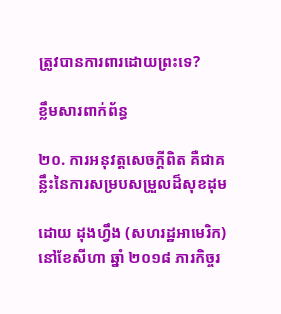ត្រូវបានការពារដោយព្រះទេ?

ខ្លឹមសារពាក់ព័ន្ធ

២០. ការអនុវត្តសេចក្ដីពិត គឺជាគន្លឹះនៃការសម្របសម្រួលដ៏សុខដុម

ដោយ ដុងហ្វឹង (សហរដ្ឋអាមេរិក)នៅខែសីហា ឆ្នាំ ២០១៨ ភារកិច្ចរ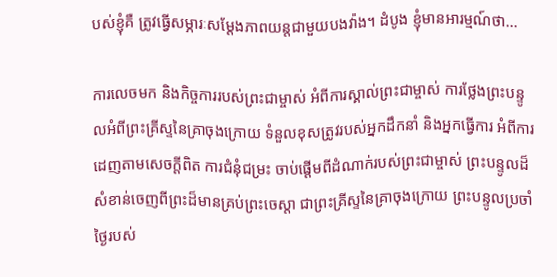បស់ខ្ញុំគឺ ត្រូវធ្វើសម្ភារៈសម្ដែងភាពយន្តជាមួយបងវ៉ាង។ ដំបូង ខ្ញុំមានអារម្មណ៍ថា...

ការលេចមក និងកិច្ចការរបស់ព្រះជាម្ចាស់ អំពីការស្គាល់ព្រះជាម្ចាស់ ការថ្លែងព្រះបន្ទូលអំពីព្រះគ្រីស្ទនៃគ្រាចុងក្រោយ ទំនួលខុសត្រូវរបស់អ្នកដឹកនាំ និងអ្នកធ្វើការ អំពីការដេញតាមសេចក្តីពិត ការជំនុំជម្រះ ចាប់ផ្ដើមពីដំណាក់របស់ព្រះជាម្ចាស់ ព្រះបន្ទូលដ៏សំខាន់ចេញពីព្រះដ៏មានគ្រប់ព្រះចេស្ដា ជាព្រះគ្រីស្ទនៃគ្រាចុងក្រោយ ព្រះបន្ទូលប្រចាំថ្ងៃរបស់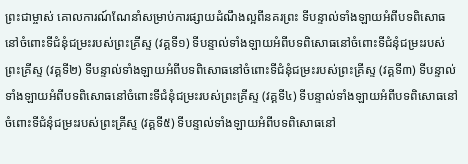ព្រះជាម្ចាស់ គោលការណ៍ណែនាំសម្រាប់ការផ្សាយដំណឹងល្អពីនគរព្រះ ទីបន្ទាល់ទាំងឡាយអំពីបទពិសោធនៅចំពោះទីជំនុំជម្រះរបស់ព្រះគ្រីស្ទ (វគ្គទី១) ទីបន្ទាល់ទាំងឡាយអំពីបទពិសោធនៅចំពោះទីជំនុំជម្រះរបស់ព្រះគ្រីស្ទ (វគ្គទី២) ទីបន្ទាល់ទាំងឡាយអំពីបទពិសោធនៅចំពោះទីជំនុំជម្រះរបស់ព្រះគ្រីស្ទ (វគ្គទី៣) ទីបន្ទាល់ទាំងឡាយអំពីបទពិសោធនៅចំពោះទីជំនុំជម្រះរបស់ព្រះគ្រីស្ទ (វគ្គទី៤) ទីបន្ទាល់ទាំងឡាយអំពីបទពិសោធនៅចំពោះទីជំនុំជម្រះរបស់ព្រះគ្រីស្ទ (វគ្គទី៥) ទីបន្ទាល់ទាំងឡាយអំពីបទពិសោធនៅ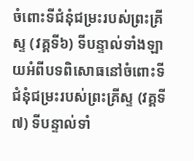ចំពោះទីជំនុំជម្រះរបស់ព្រះគ្រីស្ទ (វគ្គទី៦) ទីបន្ទាល់ទាំងឡាយអំពីបទពិសោធនៅចំពោះទីជំនុំជម្រះរបស់ព្រះគ្រីស្ទ (វគ្គទី៧) ទីបន្ទាល់ទាំ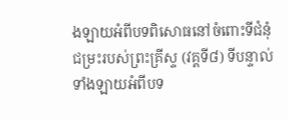ងឡាយអំពីបទពិសោធនៅចំពោះទីជំនុំជម្រះរបស់ព្រះគ្រីស្ទ (វគ្គទី៨) ទីបន្ទាល់ទាំងឡាយអំពីបទ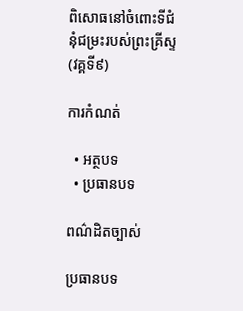ពិសោធនៅចំពោះទីជំនុំជម្រះរបស់ព្រះគ្រីស្ទ (វគ្គទី៩)

ការកំណត់

  • អត្ថបទ
  • ប្រធានបទ

ពណ៌ដិតច្បាស់

ប្រធានបទ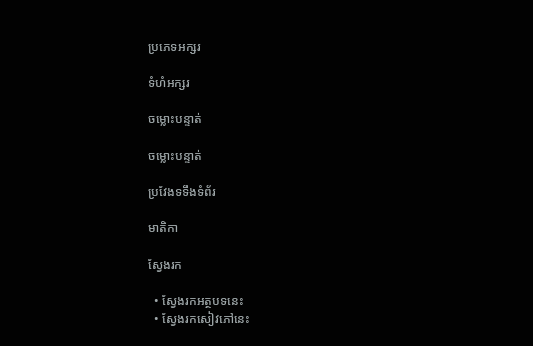ប្រភេទអក្សរ

ទំហំអក្សរ

ចម្លោះបន្ទាត់

ចម្លោះបន្ទាត់

ប្រវែងទទឹងទំព័រ

មាតិកា

ស្វែងរក

  • ស្វែងរកអត្ថបទនេះ
  • ស្វែងរកសៀវភៅនេះ